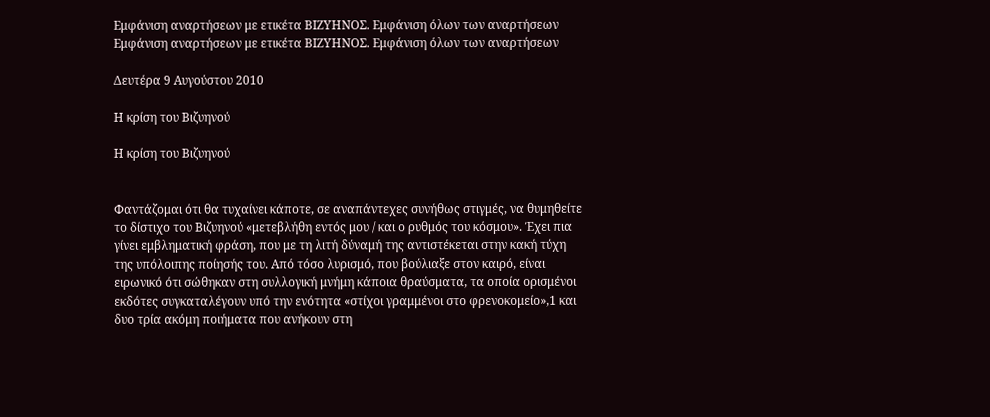Εμφάνιση αναρτήσεων με ετικέτα ΒΙΖΥΗΝΟΣ. Εμφάνιση όλων των αναρτήσεων
Εμφάνιση αναρτήσεων με ετικέτα ΒΙΖΥΗΝΟΣ. Εμφάνιση όλων των αναρτήσεων

Δευτέρα 9 Αυγούστου 2010

Η κρίση του Βιζυηνού

Η κρίση του Βιζυηνού


Φαντάζομαι ότι θα τυχαίνει κάποτε, σε αναπάντεχες συνήθως στιγμές, να θυμηθείτε το δίστιχο του Βιζυηνού «μετεβλήθη εντός μου / και ο ρυθμός του κόσμου». Έχει πια γίνει εμβληματική φράση, που με τη λιτή δύναμή της αντιστέκεται στην κακή τύχη της υπόλοιπης ποίησής του. Από τόσο λυρισμό, που βούλιαξε στον καιρό, είναι ειρωνικό ότι σώθηκαν στη συλλογική μνήμη κάποια θραύσματα, τα οποία ορισμένοι εκδότες συγκαταλέγουν υπό την ενότητα «στίχοι γραμμένοι στο φρενοκομείο»,1 και δυο τρία ακόμη ποιήματα που ανήκουν στη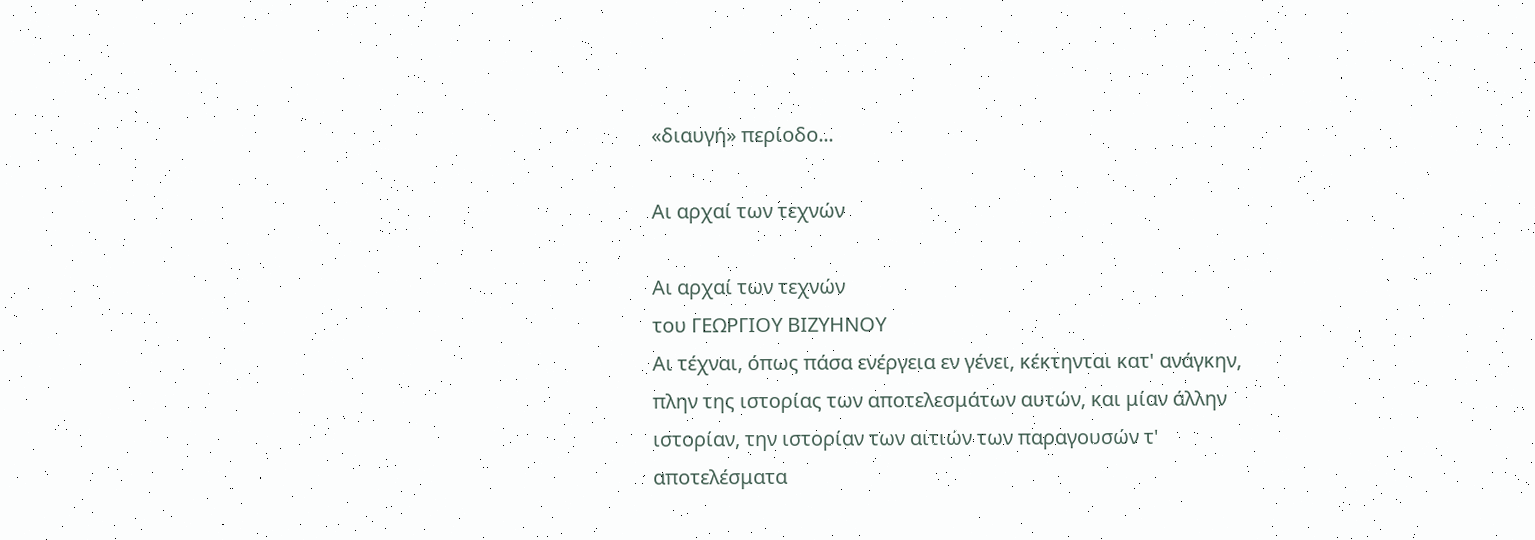«διαυγή» περίοδο...

Αι αρχαί των τεχνών

Αι αρχαί των τεχνών
του ΓΕΩΡΓΙΟΥ ΒΙΖΥΗΝΟΥ
Αι τέχναι, όπως πάσα ενέργεια εν γένει, κέκτηνται κατ' ανάγκην, πλην της ιστορίας των αποτελεσμάτων αυτών, και μίαν άλλην ιστορίαν, την ιστορίαν των αιτιών των παραγουσών τ' αποτελέσματα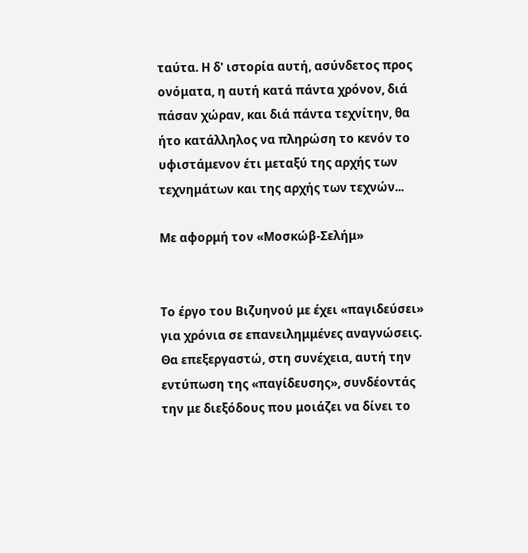ταύτα. Η δ' ιστορία αυτή, ασύνδετος προς ονόματα, η αυτή κατά πάντα χρόνον, διά πάσαν χώραν, και διά πάντα τεχνίτην, θα ήτο κατάλληλος να πληρώση το κενόν το υφιστάμενον έτι μεταξύ της αρχής των τεχνημάτων και της αρχής των τεχνών...

Με αφορμή τον «Μοσκώβ-Σελήμ»


Το έργο του Βιζυηνού με έχει «παγιδεύσει» για χρόνια σε επανειλημμένες αναγνώσεις. Θα επεξεργαστώ, στη συνέχεια, αυτή την εντύπωση της «παγίδευσης», συνδέοντάς την με διεξόδους που μοιάζει να δίνει το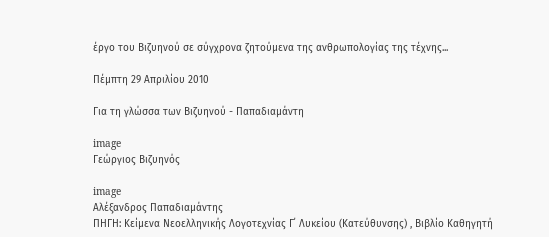έργο του Βιζυηνού σε σύγχρονα ζητούμενα της ανθρωπολογίας της τέχνης...

Πέμπτη 29 Απριλίου 2010

Για τη γλώσσα των Βιζυηνού - Παπαδιαμάντη

image
Γεώργιος Βιζυηνός

image
Αλέξανδρος Παπαδιαμάντης
ΠΗΓΗ: Κείμενα Νεοελληνικής Λογοτεχνίας Γ΄ Λυκείου (Κατεύθυνσης) , Βιβλίο Καθηγητή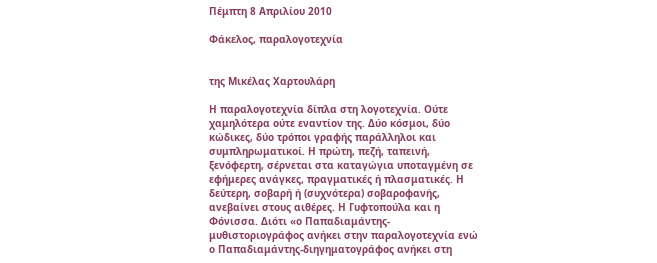Πέμπτη 8 Απριλίου 2010

Φάκελος, παραλογοτεχνία


της Μικέλας Χαρτουλάρη

Η παραλογοτεχνία δίπλα στη λογοτεχνία. Ούτε χαμηλότερα ούτε εναντίον της. Δύο κόσμοι, δύο κώδικες, δύο τρόποι γραφής παράλληλοι και συμπληρωματικοί. Η πρώτη, πεζή, ταπεινή, ξενόφερτη, σέρνεται στα καταγώγια υποταγμένη σε εφήμερες ανάγκες, πραγματικές ή πλασματικές. Η δεύτερη, σοβαρή ή (συχνότερα) σοβαροφανής, ανεβαίνει στους αιθέρες. Η Γυφτοπούλα και η Φόνισσα. Διότι «ο Παπαδιαμάντης-μυθιστοριογράφος ανήκει στην παραλογοτεχνία ενώ ο Παπαδιαμάντης-διηγηματογράφος ανήκει στη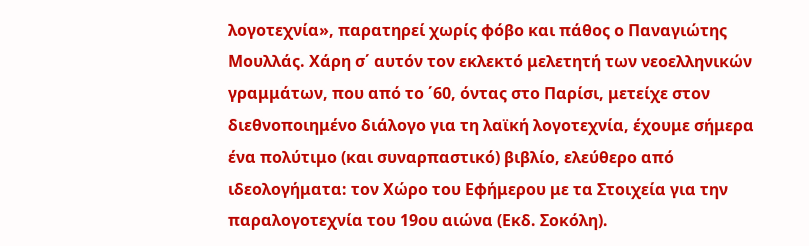λογοτεχνία», παρατηρεί χωρίς φόβο και πάθος ο Παναγιώτης Μουλλάς. Χάρη σ΄ αυτόν τον εκλεκτό μελετητή των νεοελληνικών γραμμάτων, που από το ΄60, όντας στο Παρίσι, μετείχε στον διεθνοποιημένο διάλογο για τη λαϊκή λογοτεχνία, έχουμε σήμερα ένα πολύτιμο (και συναρπαστικό) βιβλίο, ελεύθερο από ιδεολογήματα: τον Χώρο του Εφήμερου με τα Στοιχεία για την παραλογοτεχνία του 19ου αιώνα (Εκδ. Σοκόλη).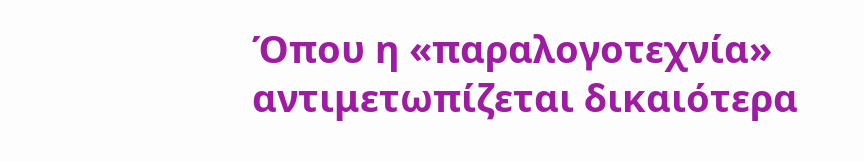Όπου η «παραλογοτεχνία» αντιμετωπίζεται δικαιότερα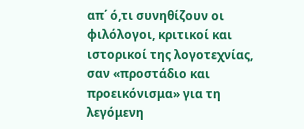απ΄ ό,τι συνηθίζουν οι φιλόλογοι, κριτικοί και ιστορικοί της λογοτεχνίας, σαν «προστάδιο και προεικόνισμα» για τη λεγόμενη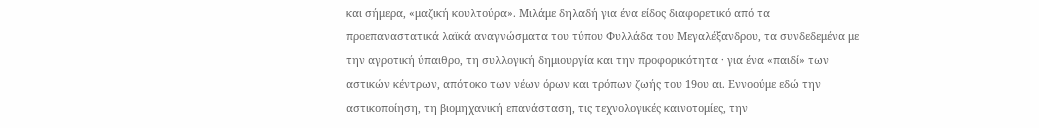και σήμερα, «μαζική κουλτούρα». Μιλάμε δηλαδή για ένα είδος διαφορετικό από τα προεπαναστατικά λαϊκά αναγνώσματα του τύπου Φυλλάδα του Μεγαλέξανδρου, τα συνδεδεμένα με την αγροτική ύπαιθρο, τη συλλογική δημιουργία και την προφορικότητα · για ένα «παιδί» των αστικών κέντρων, απότοκο των νέων όρων και τρόπων ζωής του 19ου αι. Εννοούμε εδώ την αστικοποίηση, τη βιομηχανική επανάσταση, τις τεχνολογικές καινοτομίες, την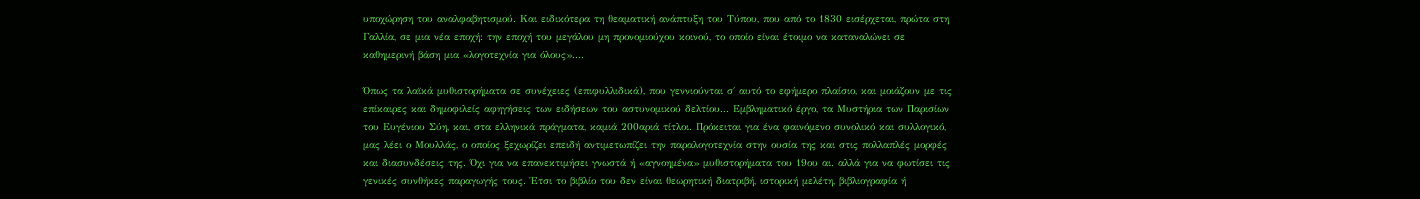υποχώρηση του αναλφαβητισμού. Και ειδικότερα τη θεαματική ανάπτυξη του Τύπου, που από το 1830 εισέρχεται, πρώτα στη Γαλλία, σε μια νέα εποχή: την εποχή του μεγάλου μη προνομιούχου κοινού, το οποίο είναι έτοιμο να καταναλώνει σε καθημερινή βάση μια «λογοτεχνία για όλους»....

Όπως τα λαϊκά μυθιστορήματα σε συνέχειες (επιφυλλιδικά), που γεννιούνται σ΄ αυτό το εφήμερο πλαίσιο, και μοιάζουν με τις επίκαιρες και δημοφιλείς αφηγήσεις των ειδήσεων του αστυνομικού δελτίου... Εμβληματικό έργο, τα Μυστήρια των Παρισίων του Ευγένιου Σύη, και, στα ελληνικά πράγματα, καμιά 200αριά τίτλοι. Πρόκειται για ένα φαινόμενο συνολικό και συλλογικό, μας λέει ο Μουλλάς, ο οποίος ξεχωρίζει επειδή αντιμετωπίζει την παραλογοτεχνία στην ουσία της και στις πολλαπλές μορφές και διασυνδέσεις της. Όχι για να επανεκτιμήσει γνωστά ή «αγνοημένα» μυθιστορήματα του 19ου αι. αλλά για να φωτίσει τις γενικές συνθήκες παραγωγής τους. Έτσι το βιβλίο του δεν είναι θεωρητική διατριβή, ιστορική μελέτη, βιβλιογραφία ή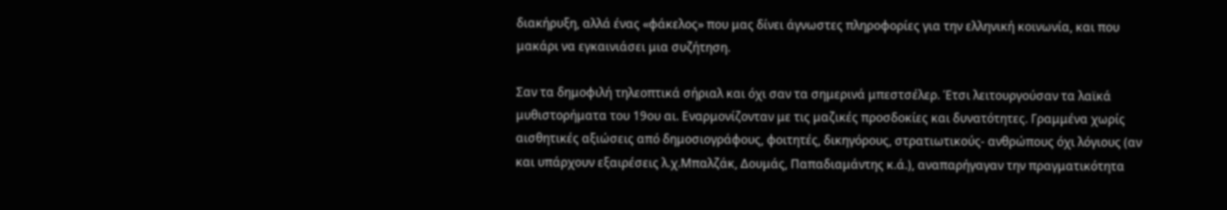διακήρυξη, αλλά ένας «φάκελος» που μας δίνει άγνωστες πληροφορίες για την ελληνική κοινωνία, και που μακάρι να εγκαινιάσει μια συζήτηση.

Σαν τα δημοφιλή τηλεοπτικά σήριαλ και όχι σαν τα σημερινά μπεστσέλερ. Έτσι λειτουργούσαν τα λαϊκά μυθιστορήματα του 19ου αι. Εναρμονίζονταν με τις μαζικές προσδοκίες και δυνατότητες. Γραμμένα χωρίς αισθητικές αξιώσεις από δημοσιογράφους, φοιτητές, δικηγόρους, στρατιωτικούς- ανθρώπους όχι λόγιους (αν και υπάρχουν εξαιρέσεις λ.χ.Μπαλζάκ, Δουμάς, Παπαδιαμάντης κ.ά.), αναπαρήγαγαν την πραγματικότητα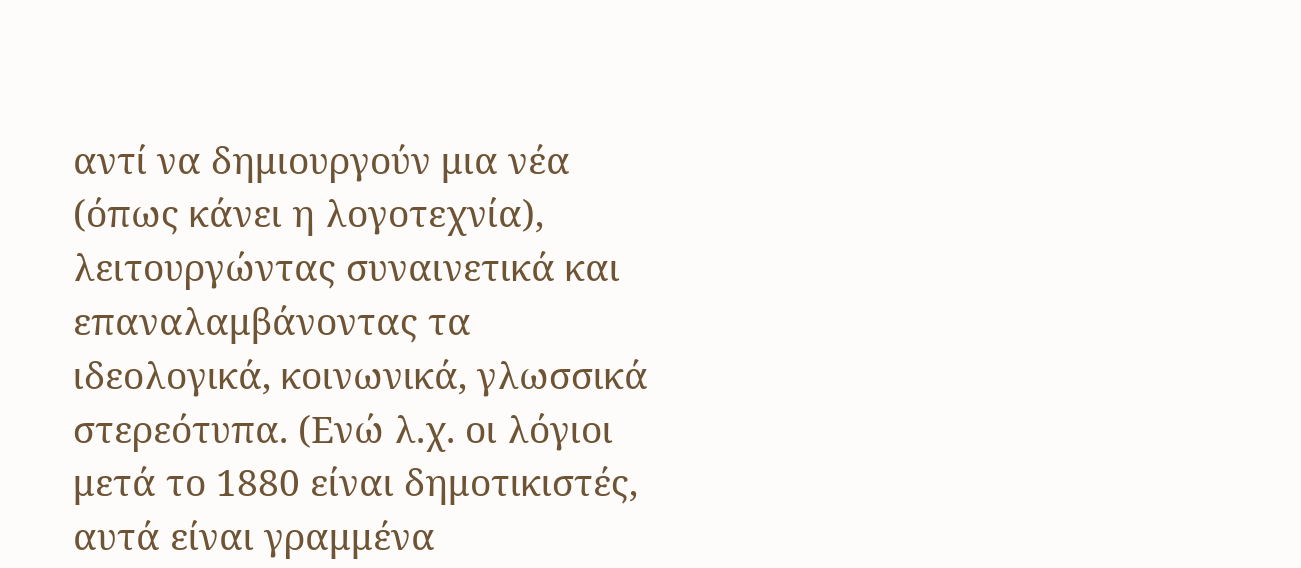αντί να δημιουργούν μια νέα (όπως κάνει η λογοτεχνία), λειτουργώντας συναινετικά και επαναλαμβάνοντας τα ιδεολογικά, κοινωνικά, γλωσσικά στερεότυπα. (Ενώ λ.χ. οι λόγιοι μετά το 1880 είναι δημοτικιστές, αυτά είναι γραμμένα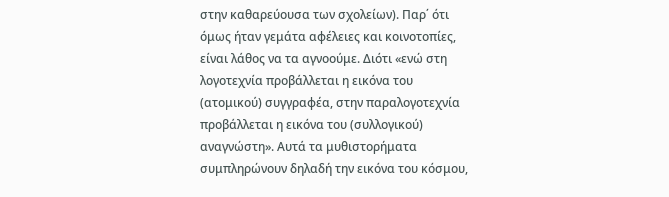στην καθαρεύουσα των σχολείων). Παρ΄ ότι όμως ήταν γεμάτα αφέλειες και κοινοτοπίες, είναι λάθος να τα αγνοούμε. Διότι «ενώ στη λογοτεχνία προβάλλεται η εικόνα του (ατομικού) συγγραφέα, στην παραλογοτεχνία προβάλλεται η εικόνα του (συλλογικού) αναγνώστη». Αυτά τα μυθιστορήματα συμπληρώνουν δηλαδή την εικόνα του κόσμου,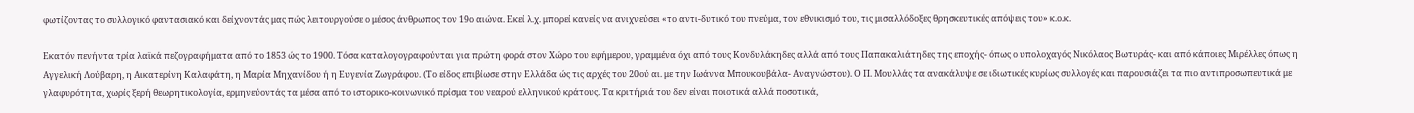φωτίζοντας το συλλογικό φαντασιακό και δείχνοντάς μας πώς λειτουργούσε ο μέσος άνθρωπος τον 19ο αιώνα. Εκεί λ.χ. μπορεί κανείς να ανιχνεύσει «το αντι-δυτικό του πνεύμα, τον εθνικισμό του, τις μισαλλόδοξες θρησκευτικές απόψεις του» κ.ο.κ.

Εκατόν πενήντα τρία λαϊκά πεζογραφήματα από το 1853 ώς το 1900. Τόσα καταλογογραφούνται για πρώτη φορά στον Χώρο του εφήμερου, γραμμένα όχι από τους Κονδυλάκηδες αλλά από τους Παπακαλιάτηδες της εποχής- όπως ο υπολοχαγός Νικόλαος Βωτυράς- και από κάποιες Μιρέλλες όπως η Αγγελική Λούβαρη, η Αικατερίνη Καλαφάτη, η Μαρία Μηχανίδου ή η Ευγενία Ζωγράφου. (Το είδος επιβίωσε στην Ελλάδα ώς τις αρχές του 20ού αι. με την Ιωάννα Μπουκουβάλα- Αναγνώστου). Ο Π. Μουλλάς τα ανακάλυψε σε ιδιωτικές κυρίως συλλογές και παρουσιάζει τα πιο αντιπροσωπευτικά με γλαφυρότητα, χωρίς ξερή θεωρητικολογία, ερμηνεύοντάς τα μέσα από το ιστορικο-κοινωνικό πρίσμα του νεαρού ελληνικού κράτους. Τα κριτήριά του δεν είναι ποιοτικά αλλά ποσοτικά,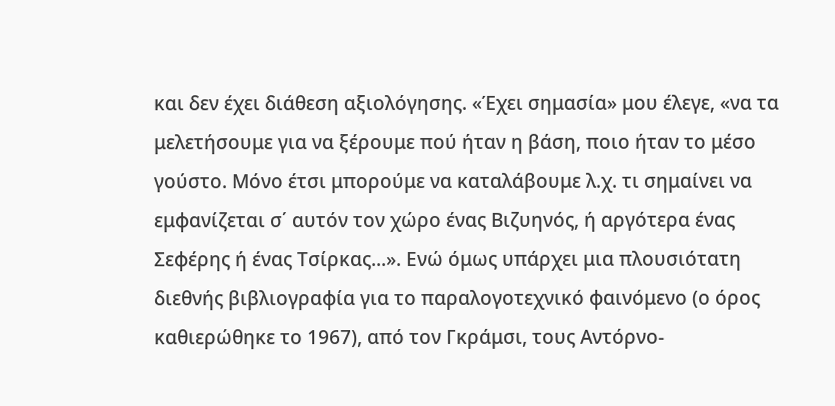και δεν έχει διάθεση αξιολόγησης. «Έχει σημασία» μου έλεγε, «να τα μελετήσουμε για να ξέρουμε πού ήταν η βάση, ποιο ήταν το μέσο γούστο. Μόνο έτσι μπορούμε να καταλάβουμε λ.χ. τι σημαίνει να εμφανίζεται σ΄ αυτόν τον χώρο ένας Βιζυηνός, ή αργότερα ένας Σεφέρης ή ένας Τσίρκας...». Ενώ όμως υπάρχει μια πλουσιότατη διεθνής βιβλιογραφία για το παραλογοτεχνικό φαινόμενο (ο όρος καθιερώθηκε το 1967), από τον Γκράμσι, τους Αντόρνο-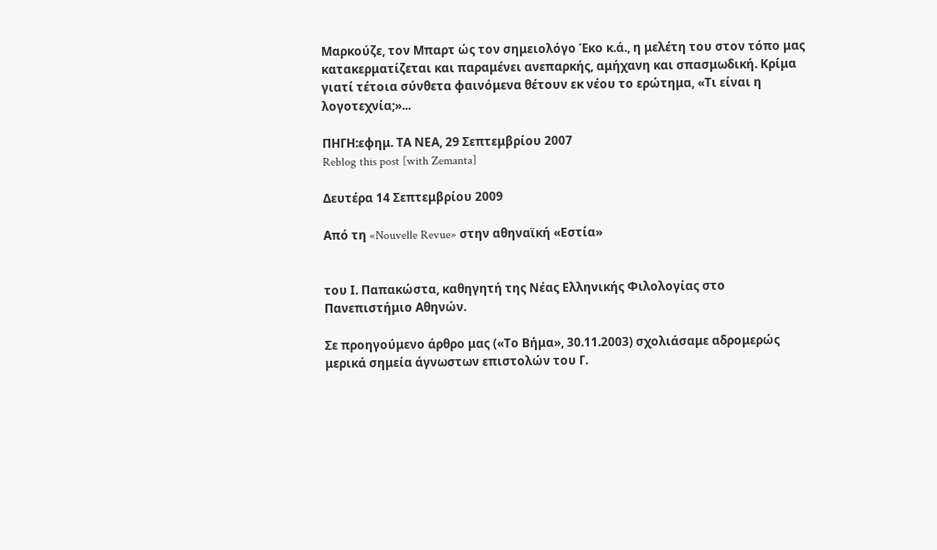Μαρκούζε, τον Μπαρτ ώς τον σημειολόγο Έκο κ.ά., η μελέτη του στον τόπο μας κατακερματίζεται και παραμένει ανεπαρκής, αμήχανη και σπασμωδική. Κρίμα γιατί τέτοια σύνθετα φαινόμενα θέτουν εκ νέου το ερώτημα, «Τι είναι η λογοτεχνία;»...

ΠΗΓΗ:εφημ. ΤΑ ΝΕΑ, 29 Σεπτεμβρίου 2007
Reblog this post [with Zemanta]

Δευτέρα 14 Σεπτεμβρίου 2009

Από τη «Nouvelle Revue» στην αθηναϊκή «Εστία»


του Ι. Παπακώστα, καθηγητή της Νέας Ελληνικής Φιλολογίας στο Πανεπιστήμιο Αθηνών.

Σε προηγούμενο άρθρο μας («Το Βήμα», 30.11.2003) σχολιάσαμε αδρομερώς μερικά σημεία άγνωστων επιστολών του Γ.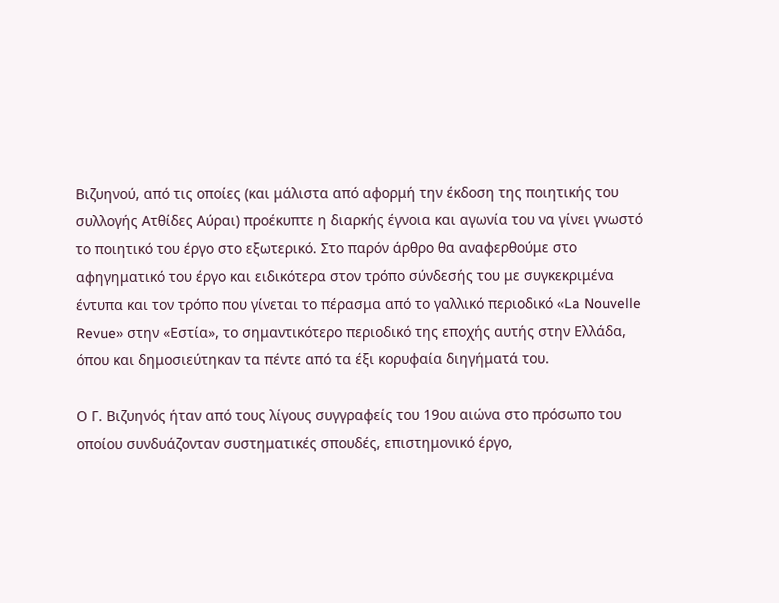Βιζυηνού, από τις οποίες (και μάλιστα από αφορμή την έκδοση της ποιητικής του συλλογής Ατθίδες Αύραι) προέκυπτε η διαρκής έγνοια και αγωνία του να γίνει γνωστό το ποιητικό του έργο στο εξωτερικό. Στο παρόν άρθρο θα αναφερθούμε στο αφηγηματικό του έργο και ειδικότερα στον τρόπο σύνδεσής του με συγκεκριμένα έντυπα και τον τρόπο που γίνεται το πέρασμα από το γαλλικό περιοδικό «La Nouvelle Revue» στην «Εστία», το σημαντικότερο περιοδικό της εποχής αυτής στην Ελλάδα, όπου και δημοσιεύτηκαν τα πέντε από τα έξι κορυφαία διηγήματά του.

Ο Γ. Βιζυηνός ήταν από τους λίγους συγγραφείς του 19ου αιώνα στο πρόσωπο του οποίου συνδυάζονταν συστηματικές σπουδές, επιστημονικό έργο,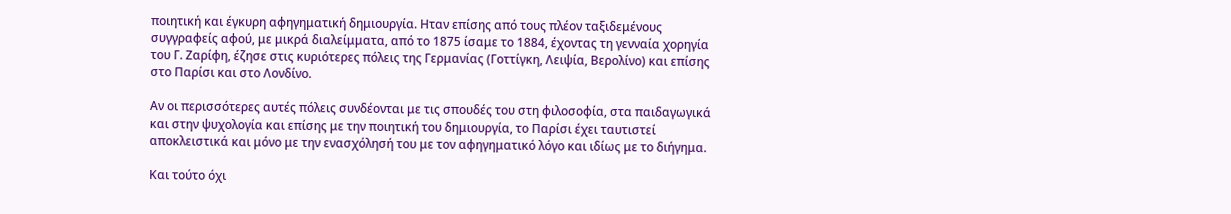ποιητική και έγκυρη αφηγηματική δημιουργία. Ηταν επίσης από τους πλέον ταξιδεμένους συγγραφείς αφού, με μικρά διαλείμματα, από το 1875 ίσαμε το 1884, έχοντας τη γενναία χορηγία του Γ. Ζαρίφη, έζησε στις κυριότερες πόλεις της Γερμανίας (Γοττίγκη, Λειψία, Βερολίνο) και επίσης στο Παρίσι και στο Λονδίνο.

Αν οι περισσότερες αυτές πόλεις συνδέονται με τις σπουδές του στη φιλοσοφία, στα παιδαγωγικά και στην ψυχολογία και επίσης με την ποιητική του δημιουργία, το Παρίσι έχει ταυτιστεί αποκλειστικά και μόνο με την ενασχόλησή του με τον αφηγηματικό λόγο και ιδίως με το διήγημα.

Και τούτο όχι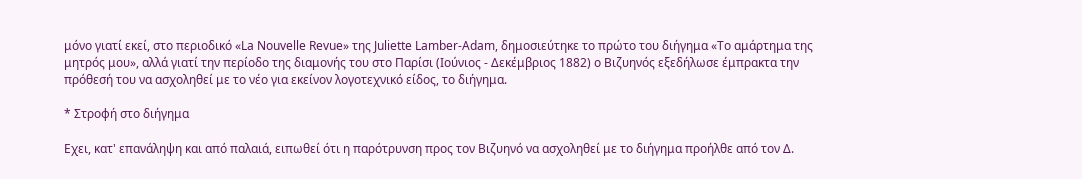μόνο γιατί εκεί, στο περιοδικό «La Nouvelle Revue» της Juliette Lamber-Adam, δημοσιεύτηκε το πρώτο του διήγημα «Το αμάρτημα της μητρός μου», αλλά γιατί την περίοδο της διαμονής του στο Παρίσι (Ιούνιος - Δεκέμβριος 1882) ο Βιζυηνός εξεδήλωσε έμπρακτα την πρόθεσή του να ασχοληθεί με το νέο για εκείνον λογοτεχνικό είδος, το διήγημα.

* Στροφή στο διήγημα

Εχει, κατ' επανάληψη και από παλαιά, ειπωθεί ότι η παρότρυνση προς τον Βιζυηνό να ασχοληθεί με το διήγημα προήλθε από τον Δ.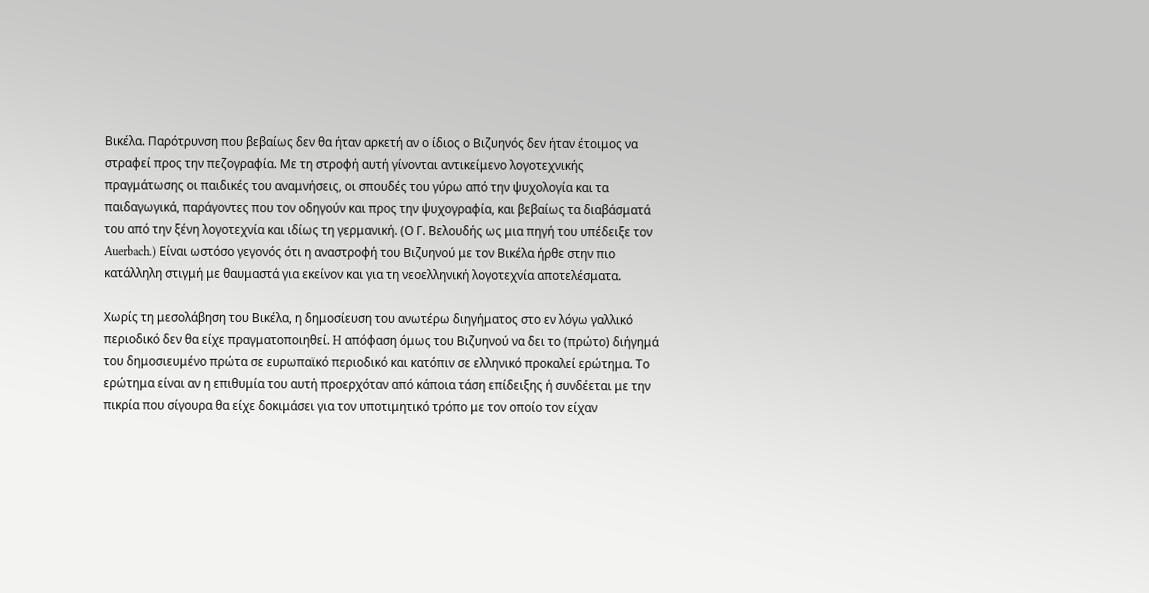Βικέλα. Παρότρυνση που βεβαίως δεν θα ήταν αρκετή αν ο ίδιος ο Βιζυηνός δεν ήταν έτοιμος να στραφεί προς την πεζογραφία. Με τη στροφή αυτή γίνονται αντικείμενο λογοτεχνικής πραγμάτωσης οι παιδικές του αναμνήσεις, οι σπουδές του γύρω από την ψυχολογία και τα παιδαγωγικά, παράγοντες που τον οδηγούν και προς την ψυχογραφία, και βεβαίως τα διαβάσματά του από την ξένη λογοτεχνία και ιδίως τη γερμανική. (Ο Γ. Βελουδής ως μια πηγή του υπέδειξε τον Auerbach.) Είναι ωστόσο γεγονός ότι η αναστροφή του Βιζυηνού με τον Βικέλα ήρθε στην πιο κατάλληλη στιγμή με θαυμαστά για εκείνον και για τη νεοελληνική λογοτεχνία αποτελέσματα.

Χωρίς τη μεσολάβηση του Βικέλα, η δημοσίευση του ανωτέρω διηγήματος στο εν λόγω γαλλικό περιοδικό δεν θα είχε πραγματοποιηθεί. H απόφαση όμως του Βιζυηνού να δει το (πρώτο) διήγημά του δημοσιευμένο πρώτα σε ευρωπαϊκό περιοδικό και κατόπιν σε ελληνικό προκαλεί ερώτημα. Το ερώτημα είναι αν η επιθυμία του αυτή προερχόταν από κάποια τάση επίδειξης ή συνδέεται με την πικρία που σίγουρα θα είχε δοκιμάσει για τον υποτιμητικό τρόπο με τον οποίο τον είχαν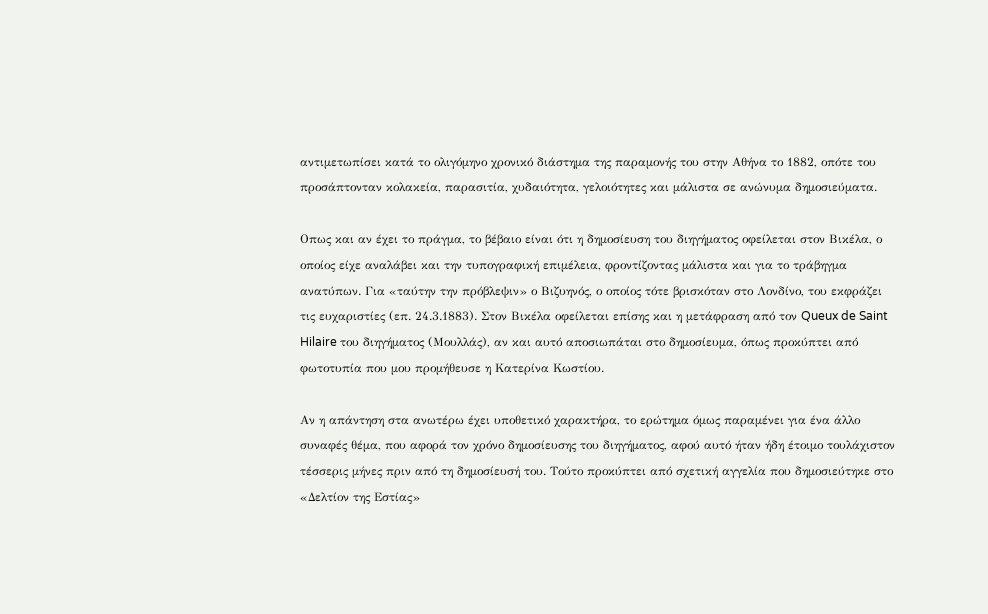αντιμετωπίσει κατά το ολιγόμηνο χρονικό διάστημα της παραμονής του στην Αθήνα το 1882, οπότε του προσάπτονταν κολακεία, παρασιτία, χυδαιότητα, γελοιότητες και μάλιστα σε ανώνυμα δημοσιεύματα.

Οπως και αν έχει το πράγμα, το βέβαιο είναι ότι η δημοσίευση του διηγήματος οφείλεται στον Βικέλα, ο οποίος είχε αναλάβει και την τυπογραφική επιμέλεια, φροντίζοντας μάλιστα και για το τράβηγμα ανατύπων. Για «ταύτην την πρόβλεψιν» ο Βιζυηνός, ο οποίος τότε βρισκόταν στο Λονδίνο, του εκφράζει τις ευχαριστίες (επ. 24.3.1883). Στον Βικέλα οφείλεται επίσης και η μετάφραση από τον Queux de Saint Hilaire του διηγήματος (Μουλλάς), αν και αυτό αποσιωπάται στο δημοσίευμα, όπως προκύπτει από φωτοτυπία που μου προμήθευσε η Κατερίνα Κωστίου.

Αν η απάντηση στα ανωτέρω έχει υποθετικό χαρακτήρα, το ερώτημα όμως παραμένει για ένα άλλο συναφές θέμα, που αφορά τον χρόνο δημοσίευσης του διηγήματος, αφού αυτό ήταν ήδη έτοιμο τουλάχιστον τέσσερις μήνες πριν από τη δημοσίευσή του. Τούτο προκύπτει από σχετική αγγελία που δημοσιεύτηκε στο «Δελτίον της Εστίας»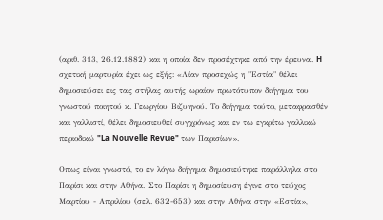(αριθ. 313, 26.12.1882) και η οποία δεν προσέχτηκε από την έρευνα. H σχετική μαρτυρία έχει ως εξής: «Λίαν προσεχώς η "Εστία" θέλει δημοσιεύσει εις τας στήλας αυτής ωραίον πρωτότυπον διήγημα του γνωστού ποιητού κ. Γεωργίου Βιζυηνού. Το διήγημα τούτο, μεταφρασθέν και γαλλιστί, θέλει δημοσιευθεί συγχρόνως και εν τω εγκρίτω γαλλικώ περιοδικώ "La Nouvelle Revue" των Παρισίων».

Οπως είναι γνωστό, το εν λόγω διήγημα δημοσιεύτηκε παράλληλα στο Παρίσι και στην Αθήνα. Στο Παρίσι η δημοσίευση έγινε στο τεύχος Μαρτίου - Απριλίου (σελ. 632-653) και στην Αθήνα στην «Εστία»,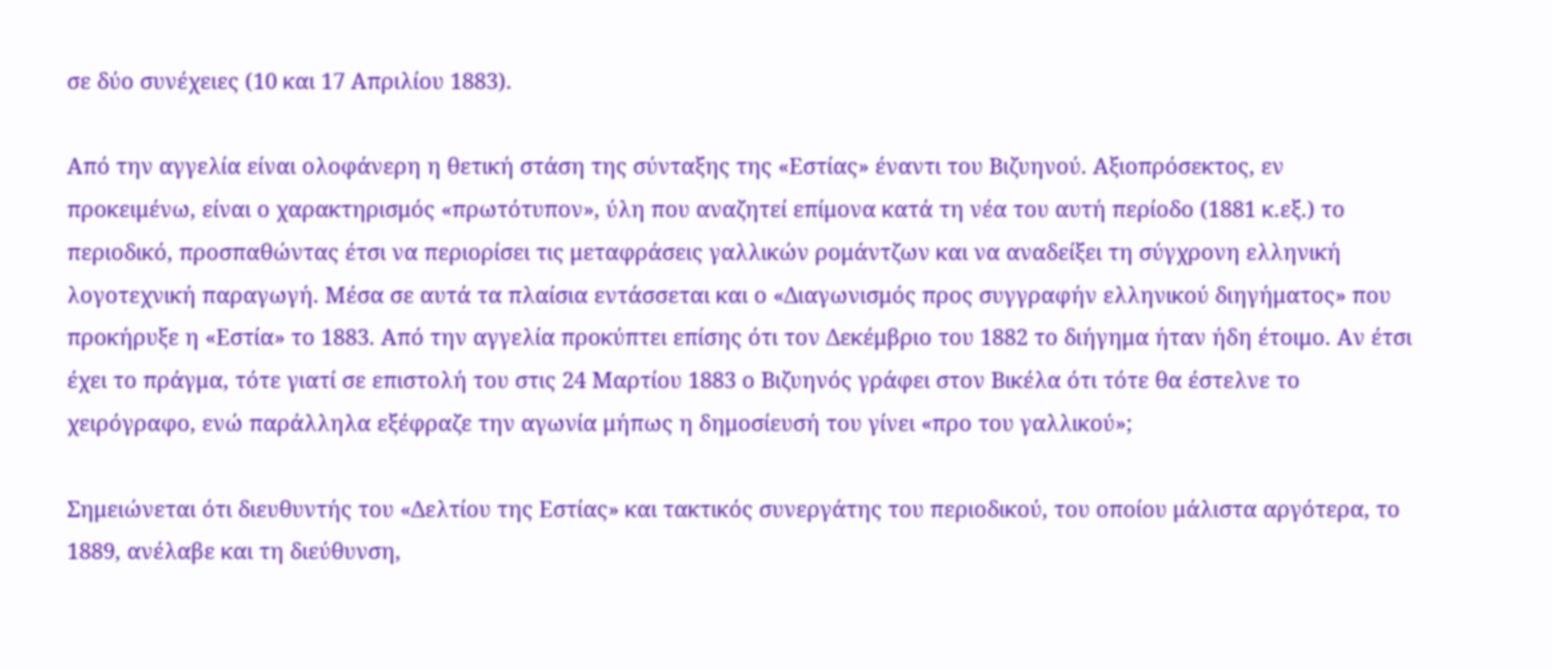σε δύο συνέχειες (10 και 17 Απριλίου 1883).

Από την αγγελία είναι ολοφάνερη η θετική στάση της σύνταξης της «Εστίας» έναντι του Βιζυηνού. Αξιοπρόσεκτος, εν προκειμένω, είναι ο χαρακτηρισμός «πρωτότυπον», ύλη που αναζητεί επίμονα κατά τη νέα του αυτή περίοδο (1881 κ.εξ.) το περιοδικό, προσπαθώντας έτσι να περιορίσει τις μεταφράσεις γαλλικών ρομάντζων και να αναδείξει τη σύγχρονη ελληνική λογοτεχνική παραγωγή. Μέσα σε αυτά τα πλαίσια εντάσσεται και ο «Διαγωνισμός προς συγγραφήν ελληνικού διηγήματος» που προκήρυξε η «Εστία» το 1883. Από την αγγελία προκύπτει επίσης ότι τον Δεκέμβριο του 1882 το διήγημα ήταν ήδη έτοιμο. Αν έτσι έχει το πράγμα, τότε γιατί σε επιστολή του στις 24 Μαρτίου 1883 ο Βιζυηνός γράφει στον Βικέλα ότι τότε θα έστελνε το χειρόγραφο, ενώ παράλληλα εξέφραζε την αγωνία μήπως η δημοσίευσή του γίνει «προ του γαλλικού»;

Σημειώνεται ότι διευθυντής του «Δελτίου της Εστίας» και τακτικός συνεργάτης του περιοδικού, του οποίου μάλιστα αργότερα, το 1889, ανέλαβε και τη διεύθυνση,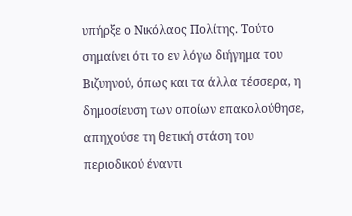υπήρξε ο Νικόλαος Πολίτης. Τούτο σημαίνει ότι το εν λόγω διήγημα του Βιζυηνού, όπως και τα άλλα τέσσερα, η δημοσίευση των οποίων επακολούθησε, απηχούσε τη θετική στάση του περιοδικού έναντι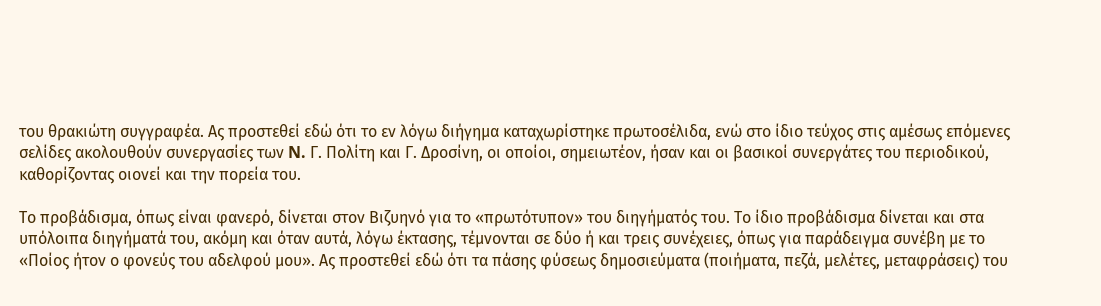του θρακιώτη συγγραφέα. Ας προστεθεί εδώ ότι το εν λόγω διήγημα καταχωρίστηκε πρωτοσέλιδα, ενώ στο ίδιο τεύχος στις αμέσως επόμενες σελίδες ακολουθούν συνεργασίες των N. Γ. Πολίτη και Γ. Δροσίνη, οι οποίοι, σημειωτέον, ήσαν και οι βασικοί συνεργάτες του περιοδικού, καθορίζοντας οιονεί και την πορεία του.

Το προβάδισμα, όπως είναι φανερό, δίνεται στον Βιζυηνό για το «πρωτότυπον» του διηγήματός του. Το ίδιο προβάδισμα δίνεται και στα υπόλοιπα διηγήματά του, ακόμη και όταν αυτά, λόγω έκτασης, τέμνονται σε δύο ή και τρεις συνέχειες, όπως για παράδειγμα συνέβη με το «Ποίος ήτον ο φονεύς του αδελφού μου». Ας προστεθεί εδώ ότι τα πάσης φύσεως δημοσιεύματα (ποιήματα, πεζά, μελέτες, μεταφράσεις) του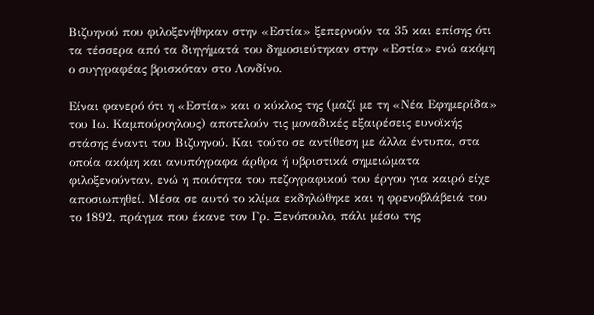Βιζυηνού που φιλοξενήθηκαν στην «Εστία» ξεπερνούν τα 35 και επίσης ότι τα τέσσερα από τα διηγήματά του δημοσιεύτηκαν στην «Εστία» ενώ ακόμη ο συγγραφέας βρισκόταν στο Λονδίνο.

Είναι φανερό ότι η «Εστία» και ο κύκλος της (μαζί με τη «Νέα Εφημερίδα» του Ιω. Καμπούρογλους) αποτελούν τις μοναδικές εξαιρέσεις ευνοϊκής στάσης έναντι του Βιζυηνού. Και τούτο σε αντίθεση με άλλα έντυπα, στα οποία ακόμη και ανυπόγραφα άρθρα ή υβριστικά σημειώματα φιλοξενούνταν, ενώ η ποιότητα του πεζογραφικού του έργου για καιρό είχε αποσιωπηθεί. Μέσα σε αυτό το κλίμα εκδηλώθηκε και η φρενοβλάβειά του το 1892, πράγμα που έκανε τον Γρ. Ξενόπουλο, πάλι μέσω της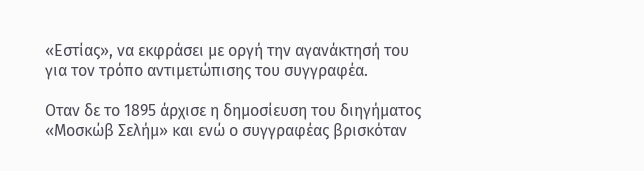«Εστίας», να εκφράσει με οργή την αγανάκτησή του για τον τρόπο αντιμετώπισης του συγγραφέα.

Οταν δε το 1895 άρχισε η δημοσίευση του διηγήματος «Μοσκώβ Σελήμ» και ενώ ο συγγραφέας βρισκόταν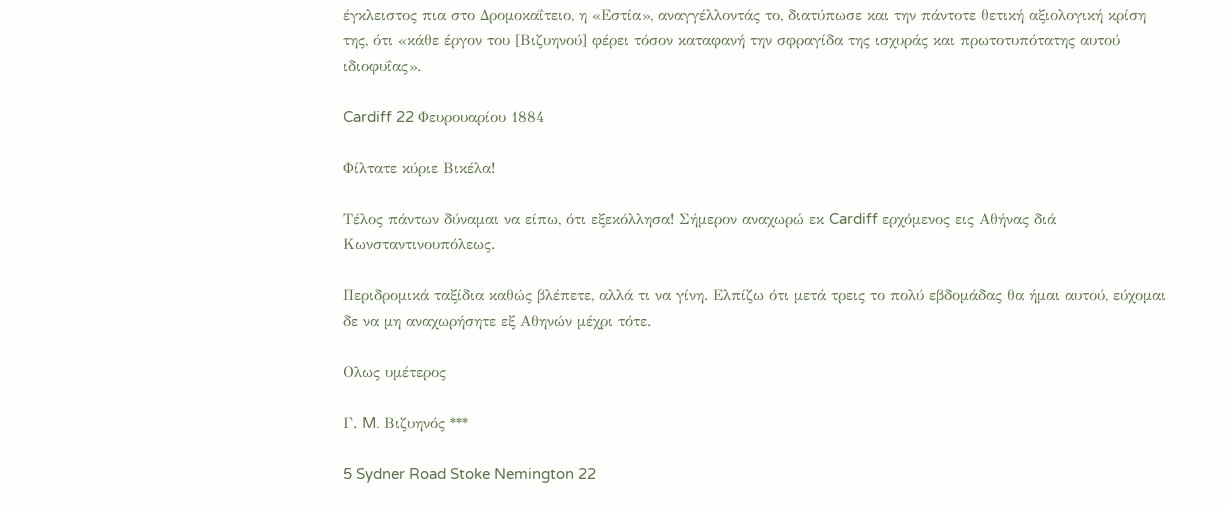έγκλειστος πια στο Δρομοκαΐτειο, η «Εστία», αναγγέλλοντάς το, διατύπωσε και την πάντοτε θετική αξιολογική κρίση της, ότι «κάθε έργον του [Βιζυηνού] φέρει τόσον καταφανή την σφραγίδα της ισχυράς και πρωτοτυπότατης αυτού ιδιοφυΐας».

Cardiff 22 Φευρουαρίου 1884

Φίλτατε κύριε Βικέλα!

Τέλος πάντων δύναμαι να είπω, ότι εξεκόλλησα! Σήμερον αναχωρώ εκ Cardiff ερχόμενος εις Αθήνας διά Κωνσταντινουπόλεως.

Περιδρομικά ταξίδια καθώς βλέπετε, αλλά τι να γίνη. Ελπίζω ότι μετά τρεις το πολύ εβδομάδας θα ήμαι αυτού, εύχομαι δε να μη αναχωρήσητε εξ Αθηνών μέχρι τότε.

Ολως υμέτερος

Γ. M. Βιζυηνός ***

5 Sydner Road Stoke Nemington 22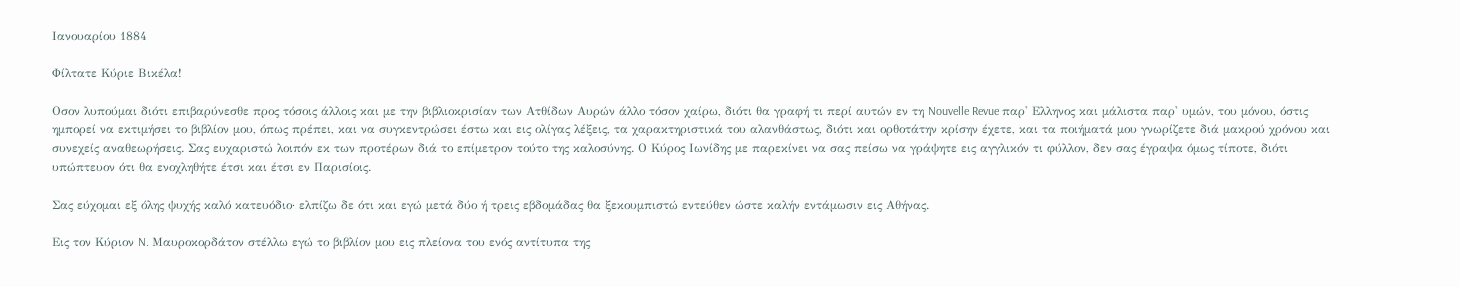Ιανουαρίου 1884

Φίλτατε Κύριε Βικέλα!

Οσον λυπούμαι διότι επιβαρύνεσθε προς τόσοις άλλοις και με την βιβλιοκρισίαν των Ατθίδων Αυρών άλλο τόσον χαίρω, διότι θα γραφή τι περί αυτών εν τη Nouvelle Revue παρ' Ελληνος και μάλιστα παρ' υμών, του μόνου, όστις ημπορεί να εκτιμήσει το βιβλίον μου, όπως πρέπει, και να συγκεντρώσει έστω και εις ολίγας λέξεις, τα χαρακτηριστικά του αλανθάστως, διότι και ορθοτάτην κρίσην έχετε, και τα ποιήματά μου γνωρίζετε διά μακρού χρόνου και συνεχείς αναθεωρήσεις. Σας ευχαριστώ λοιπόν εκ των προτέρων διά το επίμετρον τούτο της καλοσύνης. Ο Κύρος Ιωνίδης με παρεκίνει να σας πείσω να γράψητε εις αγγλικόν τι φύλλον, δεν σας έγραψα όμως τίποτε, διότι υπώπτευον ότι θα ενοχληθήτε έτσι και έτσι εν Παρισίοις.

Σας εύχομαι εξ όλης ψυχής καλό κατευόδιο· ελπίζω δε ότι και εγώ μετά δύο ή τρεις εβδομάδας θα ξεκουμπιστώ εντεύθεν ώστε καλήν εντάμωσιν εις Αθήνας.

Εις τον Κύριον N. Μαυροκορδάτον στέλλω εγώ το βιβλίον μου εις πλείονα του ενός αντίτυπα της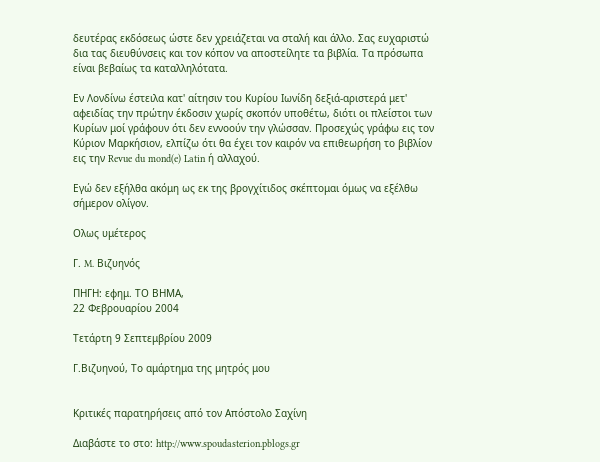δευτέρας εκδόσεως ώστε δεν χρειάζεται να σταλή και άλλο. Σας ευχαριστώ δια τας διευθύνσεις και τον κόπον να αποστείλητε τα βιβλία. Τα πρόσωπα είναι βεβαίως τα καταλληλότατα.

Εν Λονδίνω έστειλα κατ' αίτησιν του Κυρίου Ιωνίδη δεξιά-αριστερά μετ' αφειδίας την πρώτην έκδοσιν χωρίς σκοπόν υποθέτω, διότι οι πλείστοι των Κυρίων μοί γράφουν ότι δεν εννοούν την γλώσσαν. Προσεχώς γράφω εις τον Κύριον Μαρκήσιον, ελπίζω ότι θα έχει τον καιρόν να επιθεωρήση το βιβλίον εις την Revue du mond(e) Latin ή αλλαχού.

Εγώ δεν εξήλθα ακόμη ως εκ της βρογχίτιδος σκέπτομαι όμως να εξέλθω σήμερον ολίγον.

Ολως υμέτερος

Γ. M. Βιζυηνός

ΠΗΓΗ: εφημ. ΤΟ ΒΗΜΑ,
22 Φεβρουαρίου 2004

Τετάρτη 9 Σεπτεμβρίου 2009

Γ.Βιζυηνού, Το αμάρτημα της μητρός μου


Κριτικές παρατηρήσεις από τον Απόστολο Σαχίνη

Διαβάστε το στο: http://www.spoudasterion.pblogs.gr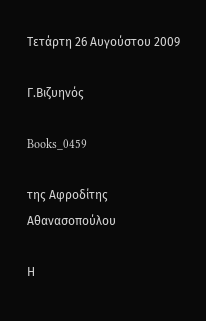Τετάρτη 26 Αυγούστου 2009

Γ.Βιζυηνός

Books_0459

της Αφροδίτης Αθανασοπούλου

Η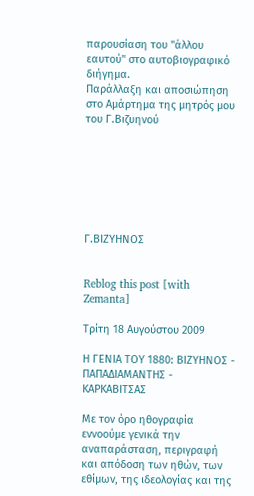παρουσίαση του "άλλου εαυτού" στο αυτοβιογραφικό διήγημα.
Παράλλαξη και αποσιώπηση στο Αμάρτημα της μητρός μου του Γ.Βιζυηνού







Γ.ΒΙΖΥΗΝΟΣ


Reblog this post [with Zemanta]

Τρίτη 18 Αυγούστου 2009

Η ΓΕΝΙΑ ΤΟΥ 1880: ΒΙΖΥΗΝΟΣ - ΠΑΠΑΔΙΑΜΑΝΤΗΣ - ΚΑΡΚΑΒΙΤΣΑΣ

Mε τον όρο ηθογραφία εννοούμε γενικά την αναπαράσταση, περιγραφή και απόδοση των ηθών, των εθίμων, της ιδεολογίας και της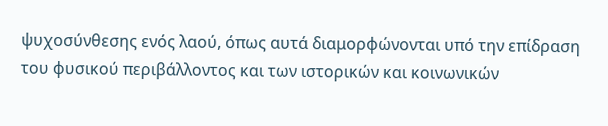ψυχοσύνθεσης ενός λαού, όπως αυτά διαμορφώνονται υπό την επίδραση του φυσικού περιβάλλοντος και των ιστορικών και κοινωνικών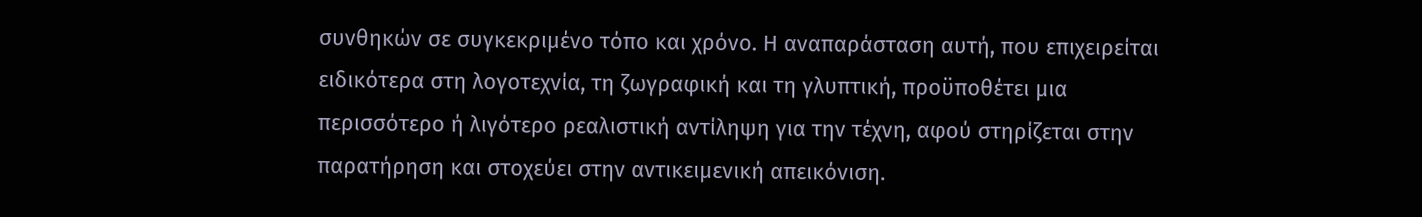συνθηκών σε συγκεκριμένο τόπο και χρόνο. Η αναπαράσταση αυτή, που επιχειρείται ειδικότερα στη λογοτεχνία, τη ζωγραφική και τη γλυπτική, προϋποθέτει μια περισσότερο ή λιγότερο ρεαλιστική αντίληψη για την τέχνη, αφού στηρίζεται στην παρατήρηση και στοχεύει στην αντικειμενική απεικόνιση.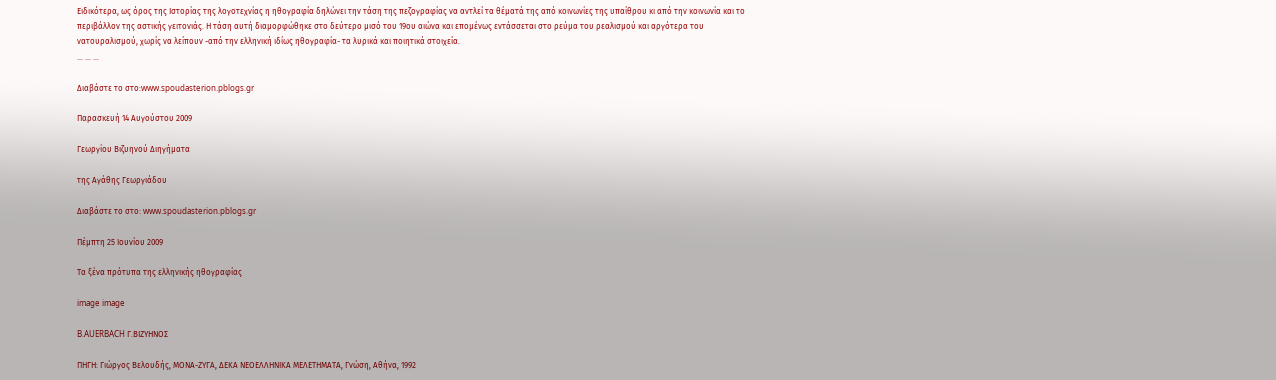Ειδικότερα, ως όρος της Ιστορίας της λογοτεχνίας η ηθογραφία δηλώνει την τάση της πεζογραφίας να αντλεί τα θέματά της από κοινωνίες της υπαίθρου κι από την κοινωνία και το περιβάλλον της αστικής γειτονιάς. Η τάση αυτή διαμορφώθηκε στο δεύτερο μισό του 19ου αιώνα και επομένως εντάσσεται στο ρεύμα του ρεαλισμού και αργότερα του νατουραλισμού, χωρίς να λείπουν -από την ελληνική ιδίως ηθογραφία- τα λυρικά και ποιητικά στοιχεία.
... ... ...

Διαβάστε το στο:www.spoudasterion.pblogs.gr

Παρασκευή 14 Αυγούστου 2009

Γεωργίου Βιζυηνού Διηγήματα

της Αγάθης Γεωργιάδου

Διαβάστε το στο: www.spoudasterion.pblogs.gr

Πέμπτη 25 Ιουνίου 2009

Τα ξένα πρότυπα της ελληνικής ηθογραφίας

image image

B.AUERBACH Γ.ΒΙΖΥΗΝΟΣ

ΠΗΓΗ: Γιώργος Βελουδής, ΜΟΝΑ-ΖΥΓΑ, ΔΕΚΑ ΝΕΟΕΛΛΗΝΙΚΑ ΜΕΛΕΤΗΜΑΤΑ, Γνώση, Αθήνα, 1992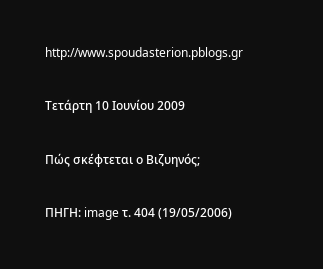http://www.spoudasterion.pblogs.gr

Τετάρτη 10 Ιουνίου 2009

Πώς σκέφτεται ο Βιζυηνός;

ΠΗΓΗ: image τ. 404 (19/05/2006)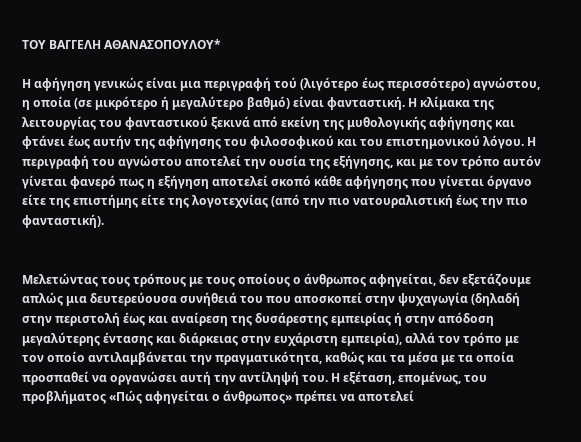ΤΟΥ ΒΑΓΓΕΛΗ ΑΘΑΝΑΣΟΠΟΥΛΟΥ*

Η αφήγηση γενικώς είναι μια περιγραφή τού (λιγότερο έως περισσότερο) αγνώστου, η οποία (σε μικρότερο ή μεγαλύτερο βαθμό) είναι φανταστική. Η κλίμακα της λειτουργίας του φανταστικού ξεκινά από εκείνη της μυθολογικής αφήγησης και φτάνει έως αυτήν της αφήγησης του φιλοσοφικού και του επιστημονικού λόγου. Η περιγραφή του αγνώστου αποτελεί την ουσία της εξήγησης, και με τον τρόπο αυτόν γίνεται φανερό πως η εξήγηση αποτελεί σκοπό κάθε αφήγησης που γίνεται όργανο είτε της επιστήμης είτε της λογοτεχνίας (από την πιο νατουραλιστική έως την πιο φανταστική).


Μελετώντας τους τρόπους με τους οποίους ο άνθρωπος αφηγείται, δεν εξετάζουμε απλώς μια δευτερεύουσα συνήθειά του που αποσκοπεί στην ψυχαγωγία (δηλαδή στην περιστολή έως και αναίρεση της δυσάρεστης εμπειρίας ή στην απόδοση μεγαλύτερης έντασης και διάρκειας στην ευχάριστη εμπειρία), αλλά τον τρόπο με τον οποίο αντιλαμβάνεται την πραγματικότητα, καθώς και τα μέσα με τα οποία προσπαθεί να οργανώσει αυτή την αντίληψή του. Η εξέταση, επομένως, του προβλήματος «Πώς αφηγείται ο άνθρωπος» πρέπει να αποτελεί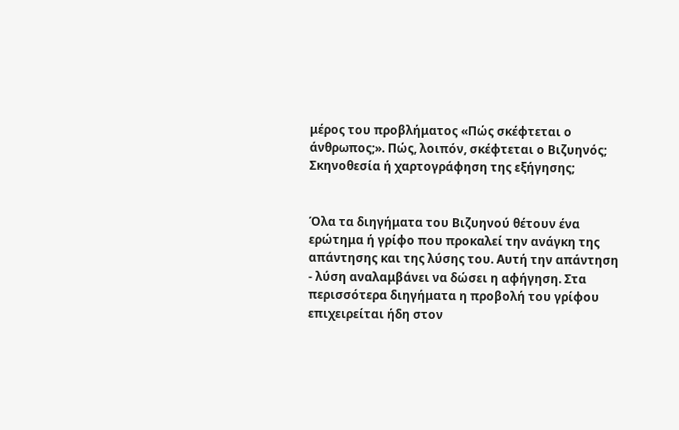μέρος του προβλήματος «Πώς σκέφτεται ο άνθρωπος;». Πώς, λοιπόν, σκέφτεται ο Βιζυηνός;
Σκηνοθεσία ή χαρτογράφηση της εξήγησης;


Όλα τα διηγήματα του Βιζυηνού θέτουν ένα ερώτημα ή γρίφο που προκαλεί την ανάγκη της απάντησης και της λύσης του. Αυτή την απάντηση - λύση αναλαμβάνει να δώσει η αφήγηση. Στα περισσότερα διηγήματα η προβολή του γρίφου επιχειρείται ήδη στον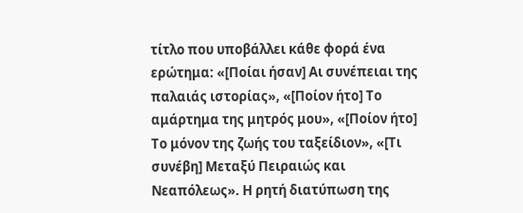τίτλο που υποβάλλει κάθε φορά ένα ερώτημα: «[Ποίαι ήσαν] Αι συνέπειαι της παλαιάς ιστορίας», «[Ποίον ήτο] Το αμάρτημα της μητρός μου», «[Ποίον ήτο] Το μόνον της ζωής του ταξείδιον», «[Τι συνέβη] Μεταξύ Πειραιώς και Νεαπόλεως». Η ρητή διατύπωση της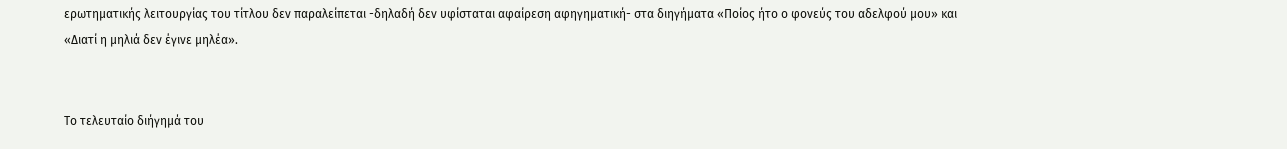ερωτηματικής λειτουργίας του τίτλου δεν παραλείπεται -δηλαδή δεν υφίσταται αφαίρεση αφηγηματική- στα διηγήματα «Ποίος ήτο ο φονεύς του αδελφού μου» και «Διατί η μηλιά δεν έγινε μηλέα».


Το τελευταίο διήγημά του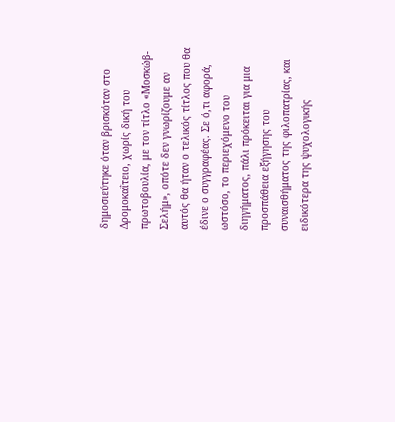δημοσιεύτηκε όταν βρισκόταν στο Δρομοκαΐτειο, χωρίς δική του πρωτοβουλία, με τον τίτλο «Μοσκώβ-Σελήμ», οπότε δεν γνωρίζουμε αν αυτός θα ήταν ο τελικός τίτλος που θα έδινε ο συγγραφέας. Σε ό,τι αφορά, ωστόσο, το περιεχόμενο του διηγήματος, πάλι πρόκειται για μια προσπάθεια εξήγησης του συναισθήματος της φιλοπατρίας, και ειδικότερα της ψυχολογικής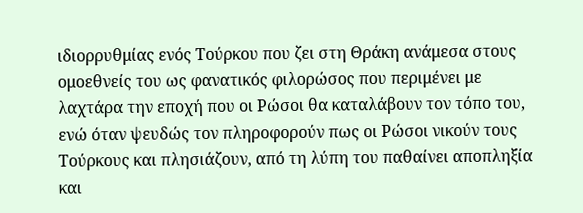ιδιορρυθμίας ενός Τούρκου που ζει στη Θράκη ανάμεσα στους ομοεθνείς του ως φανατικός φιλορώσος που περιμένει με λαχτάρα την εποχή που οι Ρώσοι θα καταλάβουν τον τόπο του, ενώ όταν ψευδώς τον πληροφορούν πως οι Ρώσοι νικούν τους Τούρκους και πλησιάζουν, από τη λύπη του παθαίνει αποπληξία και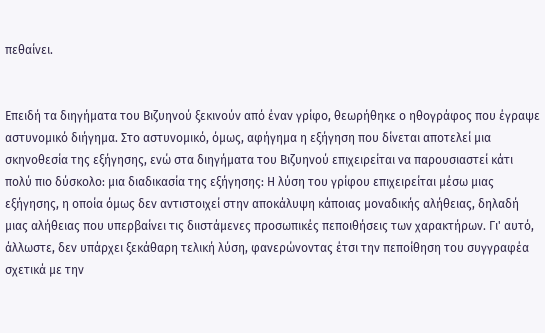πεθαίνει.


Επειδή τα διηγήματα του Βιζυηνού ξεκινούν από έναν γρίφο, θεωρήθηκε ο ηθογράφος που έγραψε αστυνομικό διήγημα. Στο αστυνομικό, όμως, αφήγημα η εξήγηση που δίνεται αποτελεί μια σκηνοθεσία της εξήγησης, ενώ στα διηγήματα του Βιζυηνού επιχειρείται να παρουσιαστεί κάτι πολύ πιο δύσκολο: μια διαδικασία της εξήγησης: Η λύση του γρίφου επιχειρείται μέσω μιας εξήγησης, η οποία όμως δεν αντιστοιχεί στην αποκάλυψη κάποιας μοναδικής αλήθειας, δηλαδή μιας αλήθειας που υπερβαίνει τις διιστάμενες προσωπικές πεποιθήσεις των χαρακτήρων. Γι' αυτό, άλλωστε, δεν υπάρχει ξεκάθαρη τελική λύση, φανερώνοντας έτσι την πεποίθηση του συγγραφέα σχετικά με την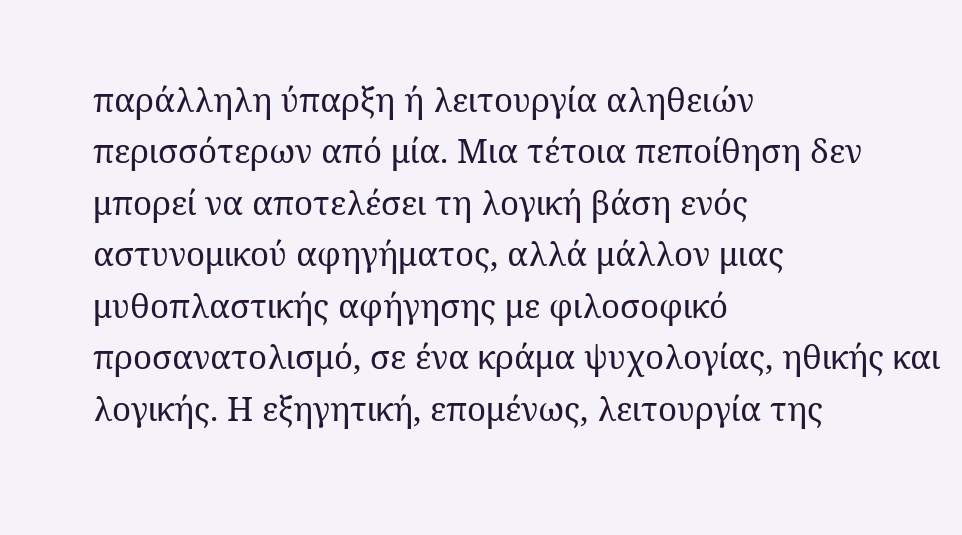παράλληλη ύπαρξη ή λειτουργία αληθειών περισσότερων από μία. Μια τέτοια πεποίθηση δεν μπορεί να αποτελέσει τη λογική βάση ενός αστυνομικού αφηγήματος, αλλά μάλλον μιας μυθοπλαστικής αφήγησης με φιλοσοφικό προσανατολισμό, σε ένα κράμα ψυχολογίας, ηθικής και λογικής. Η εξηγητική, επομένως, λειτουργία της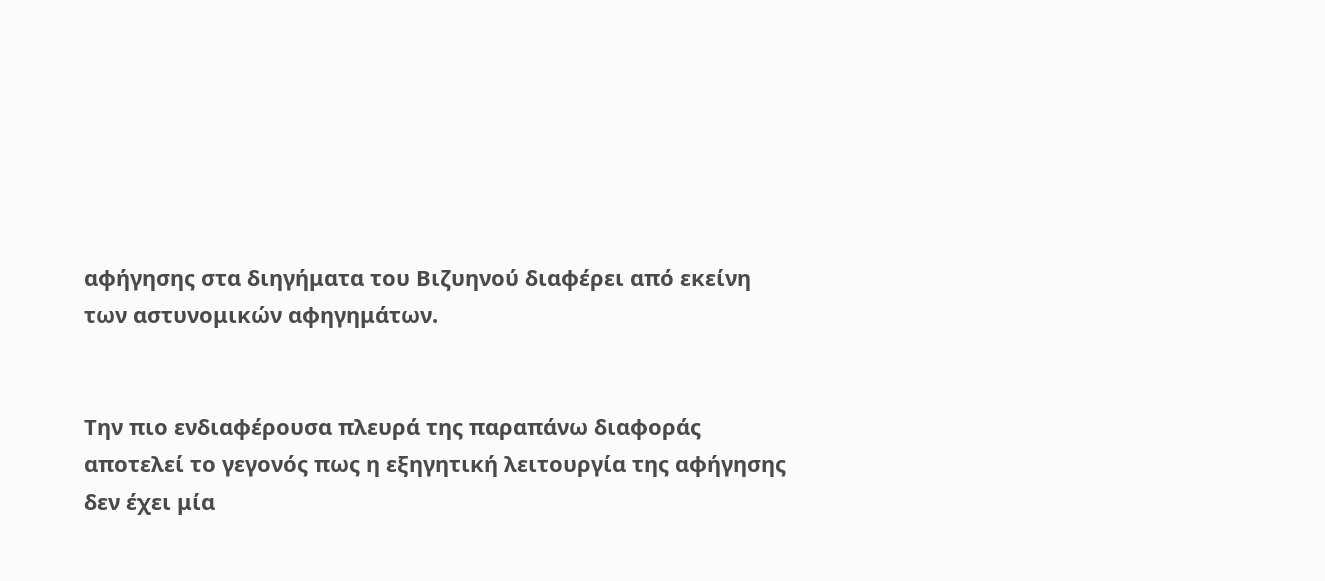αφήγησης στα διηγήματα του Βιζυηνού διαφέρει από εκείνη των αστυνομικών αφηγημάτων.


Την πιο ενδιαφέρουσα πλευρά της παραπάνω διαφοράς αποτελεί το γεγονός πως η εξηγητική λειτουργία της αφήγησης δεν έχει μία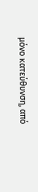μόνο κατεύθυνση, από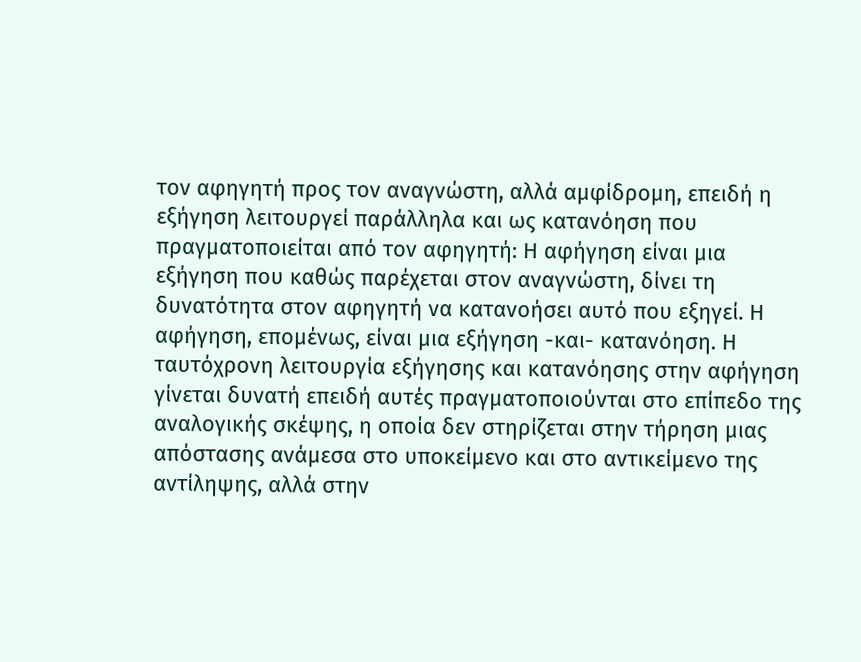τον αφηγητή προς τον αναγνώστη, αλλά αμφίδρομη, επειδή η εξήγηση λειτουργεί παράλληλα και ως κατανόηση που πραγματοποιείται από τον αφηγητή: Η αφήγηση είναι μια εξήγηση που καθώς παρέχεται στον αναγνώστη, δίνει τη δυνατότητα στον αφηγητή να κατανοήσει αυτό που εξηγεί. Η αφήγηση, επομένως, είναι μια εξήγηση -και- κατανόηση. Η ταυτόχρονη λειτουργία εξήγησης και κατανόησης στην αφήγηση γίνεται δυνατή επειδή αυτές πραγματοποιούνται στο επίπεδο της αναλογικής σκέψης, η οποία δεν στηρίζεται στην τήρηση μιας απόστασης ανάμεσα στο υποκείμενο και στο αντικείμενο της αντίληψης, αλλά στην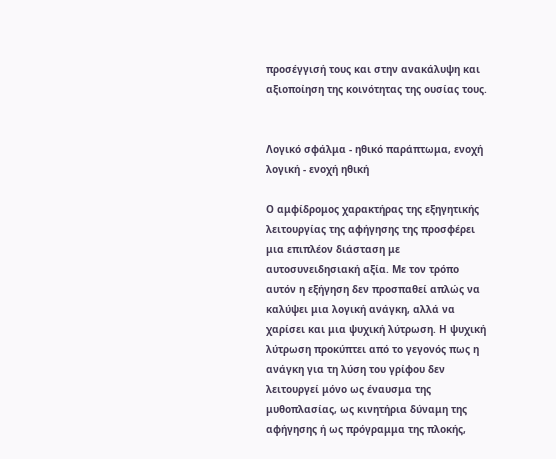προσέγγισή τους και στην ανακάλυψη και αξιοποίηση της κοινότητας της ουσίας τους.


Λογικό σφάλμα - ηθικό παράπτωμα, ενοχή λογική - ενοχή ηθική

Ο αμφίδρομος χαρακτήρας της εξηγητικής λειτουργίας της αφήγησης της προσφέρει μια επιπλέον διάσταση με αυτοσυνειδησιακή αξία. Με τον τρόπο αυτόν η εξήγηση δεν προσπαθεί απλώς να καλύψει μια λογική ανάγκη, αλλά να χαρίσει και μια ψυχική λύτρωση. Η ψυχική λύτρωση προκύπτει από το γεγονός πως η ανάγκη για τη λύση του γρίφου δεν λειτουργεί μόνο ως έναυσμα της μυθοπλασίας, ως κινητήρια δύναμη της αφήγησης ή ως πρόγραμμα της πλοκής,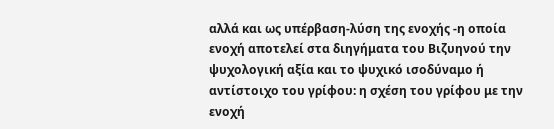αλλά και ως υπέρβαση-λύση της ενοχής -η οποία ενοχή αποτελεί στα διηγήματα του Βιζυηνού την ψυχολογική αξία και το ψυχικό ισοδύναμο ή αντίστοιχο του γρίφου: η σχέση του γρίφου με την ενοχή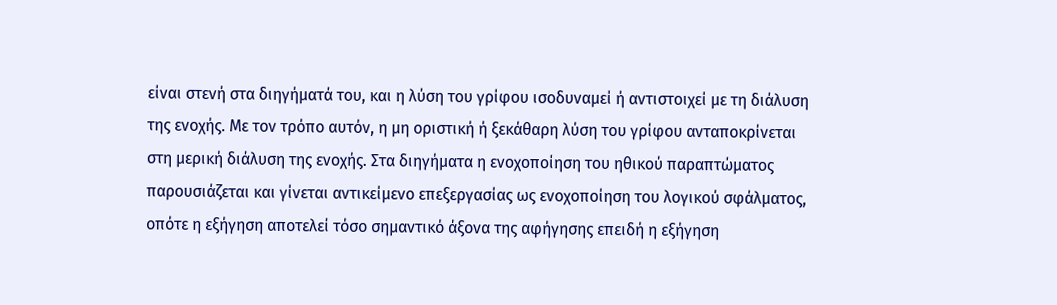είναι στενή στα διηγήματά του, και η λύση του γρίφου ισοδυναμεί ή αντιστοιχεί με τη διάλυση της ενοχής. Με τον τρόπο αυτόν, η μη οριστική ή ξεκάθαρη λύση του γρίφου ανταποκρίνεται στη μερική διάλυση της ενοχής. Στα διηγήματα η ενοχοποίηση του ηθικού παραπτώματος παρουσιάζεται και γίνεται αντικείμενο επεξεργασίας ως ενοχοποίηση του λογικού σφάλματος, οπότε η εξήγηση αποτελεί τόσο σημαντικό άξονα της αφήγησης επειδή η εξήγηση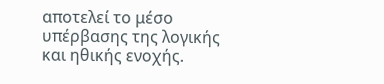αποτελεί το μέσο υπέρβασης της λογικής και ηθικής ενοχής.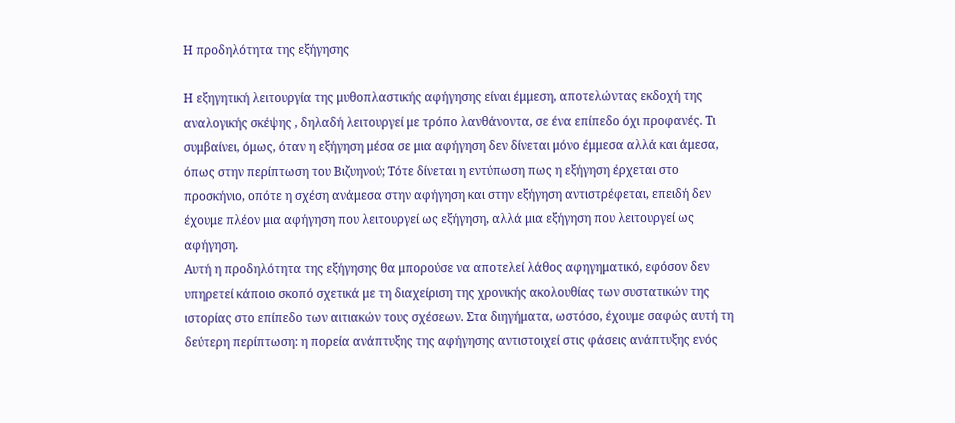Η προδηλότητα της εξήγησης

Η εξηγητική λειτουργία της μυθοπλαστικής αφήγησης είναι έμμεση, αποτελώντας εκδοχή της αναλογικής σκέψης , δηλαδή λειτουργεί με τρόπο λανθάνοντα, σε ένα επίπεδο όχι προφανές. Τι συμβαίνει, όμως, όταν η εξήγηση μέσα σε μια αφήγηση δεν δίνεται μόνο έμμεσα αλλά και άμεσα, όπως στην περίπτωση του Βιζυηνού; Τότε δίνεται η εντύπωση πως η εξήγηση έρχεται στο προσκήνιο, οπότε η σχέση ανάμεσα στην αφήγηση και στην εξήγηση αντιστρέφεται, επειδή δεν έχουμε πλέον μια αφήγηση που λειτουργεί ως εξήγηση, αλλά μια εξήγηση που λειτουργεί ως αφήγηση.
Αυτή η προδηλότητα της εξήγησης θα μπορούσε να αποτελεί λάθος αφηγηματικό, εφόσον δεν υπηρετεί κάποιο σκοπό σχετικά με τη διαχείριση της χρονικής ακολουθίας των συστατικών της ιστορίας στο επίπεδο των αιτιακών τους σχέσεων. Στα διηγήματα, ωστόσο, έχουμε σαφώς αυτή τη δεύτερη περίπτωση: η πορεία ανάπτυξης της αφήγησης αντιστοιχεί στις φάσεις ανάπτυξης ενός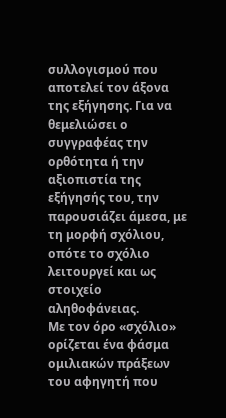συλλογισμού που αποτελεί τον άξονα της εξήγησης. Για να θεμελιώσει ο συγγραφέας την ορθότητα ή την αξιοπιστία της εξήγησής του, την παρουσιάζει άμεσα, με τη μορφή σχόλιου, οπότε το σχόλιο λειτουργεί και ως στοιχείο αληθοφάνειας.
Με τον όρο «σχόλιο» ορίζεται ένα φάσμα ομιλιακών πράξεων του αφηγητή που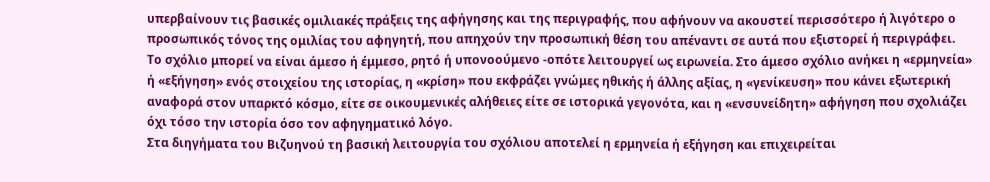υπερβαίνουν τις βασικές ομιλιακές πράξεις της αφήγησης και της περιγραφής, που αφήνουν να ακουστεί περισσότερο ή λιγότερο ο προσωπικός τόνος της ομιλίας του αφηγητή, που απηχούν την προσωπική θέση του απέναντι σε αυτά που εξιστορεί ή περιγράφει. Το σχόλιο μπορεί να είναι άμεσο ή έμμεσο, ρητό ή υπονοούμενο -οπότε λειτουργεί ως ειρωνεία. Στο άμεσο σχόλιο ανήκει η «ερμηνεία» ή «εξήγηση» ενός στοιχείου της ιστορίας, η «κρίση» που εκφράζει γνώμες ηθικής ή άλλης αξίας, η «γενίκευση» που κάνει εξωτερική αναφορά στον υπαρκτό κόσμο, είτε σε οικουμενικές αλήθειες είτε σε ιστορικά γεγονότα, και η «ενσυνείδητη» αφήγηση που σχολιάζει όχι τόσο την ιστορία όσο τον αφηγηματικό λόγο.
Στα διηγήματα του Βιζυηνού τη βασική λειτουργία του σχόλιου αποτελεί η ερμηνεία ή εξήγηση και επιχειρείται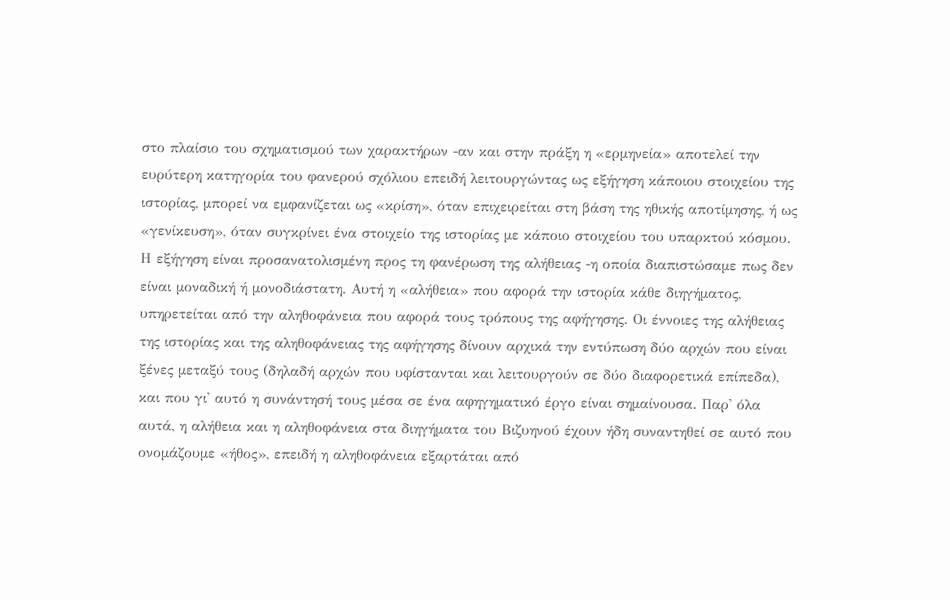στο πλαίσιο του σχηματισμού των χαρακτήρων -αν και στην πράξη η «ερμηνεία» αποτελεί την ευρύτερη κατηγορία του φανερού σχόλιου επειδή λειτουργώντας ως εξήγηση κάποιου στοιχείου της ιστορίας, μπορεί να εμφανίζεται ως «κρίση», όταν επιχειρείται στη βάση της ηθικής αποτίμησης, ή ως «γενίκευση», όταν συγκρίνει ένα στοιχείο της ιστορίας με κάποιο στοιχείου του υπαρκτού κόσμου.
Η εξήγηση είναι προσανατολισμένη προς τη φανέρωση της αλήθειας -η οποία διαπιστώσαμε πως δεν είναι μοναδική ή μονοδιάστατη. Αυτή η «αλήθεια» που αφορά την ιστορία κάθε διηγήματος, υπηρετείται από την αληθοφάνεια που αφορά τους τρόπους της αφήγησης. Οι έννοιες της αλήθειας της ιστορίας και της αληθοφάνειας της αφήγησης δίνουν αρχικά την εντύπωση δύο αρχών που είναι ξένες μεταξύ τους (δηλαδή αρχών που υφίστανται και λειτουργούν σε δύο διαφορετικά επίπεδα), και που γι' αυτό η συνάντησή τους μέσα σε ένα αφηγηματικό έργο είναι σημαίνουσα. Παρ' όλα αυτά, η αλήθεια και η αληθοφάνεια στα διηγήματα του Βιζυηνού έχουν ήδη συναντηθεί σε αυτό που ονομάζουμε «ήθος», επειδή η αληθοφάνεια εξαρτάται από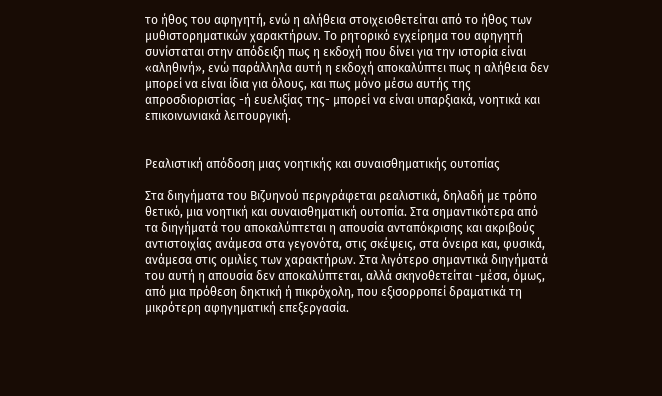το ήθος του αφηγητή, ενώ η αλήθεια στοιχειοθετείται από το ήθος των μυθιστορηματικών χαρακτήρων. Το ρητορικό εγχείρημα του αφηγητή συνίσταται στην απόδειξη πως η εκδοχή που δίνει για την ιστορία είναι «αληθινή», ενώ παράλληλα αυτή η εκδοχή αποκαλύπτει πως η αλήθεια δεν μπορεί να είναι ίδια για όλους, και πως μόνο μέσω αυτής της απροσδιοριστίας -ή ευελιξίας της- μπορεί να είναι υπαρξιακά, νοητικά και επικοινωνιακά λειτουργική.


Ρεαλιστική απόδοση μιας νοητικής και συναισθηματικής ουτοπίας

Στα διηγήματα του Βιζυηνού περιγράφεται ρεαλιστικά, δηλαδή με τρόπο θετικό, μια νοητική και συναισθηματική ουτοπία. Στα σημαντικότερα από τα διηγήματά του αποκαλύπτεται η απουσία ανταπόκρισης και ακριβούς αντιστοιχίας ανάμεσα στα γεγονότα, στις σκέψεις, στα όνειρα και, φυσικά, ανάμεσα στις ομιλίες των χαρακτήρων. Στα λιγότερο σημαντικά διηγήματά του αυτή η απουσία δεν αποκαλύπτεται, αλλά σκηνοθετείται -μέσα, όμως, από μια πρόθεση δηκτική ή πικρόχολη, που εξισορροπεί δραματικά τη μικρότερη αφηγηματική επεξεργασία.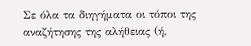Σε όλα τα διηγήματα οι τόποι της αναζήτησης της αλήθειας (ή,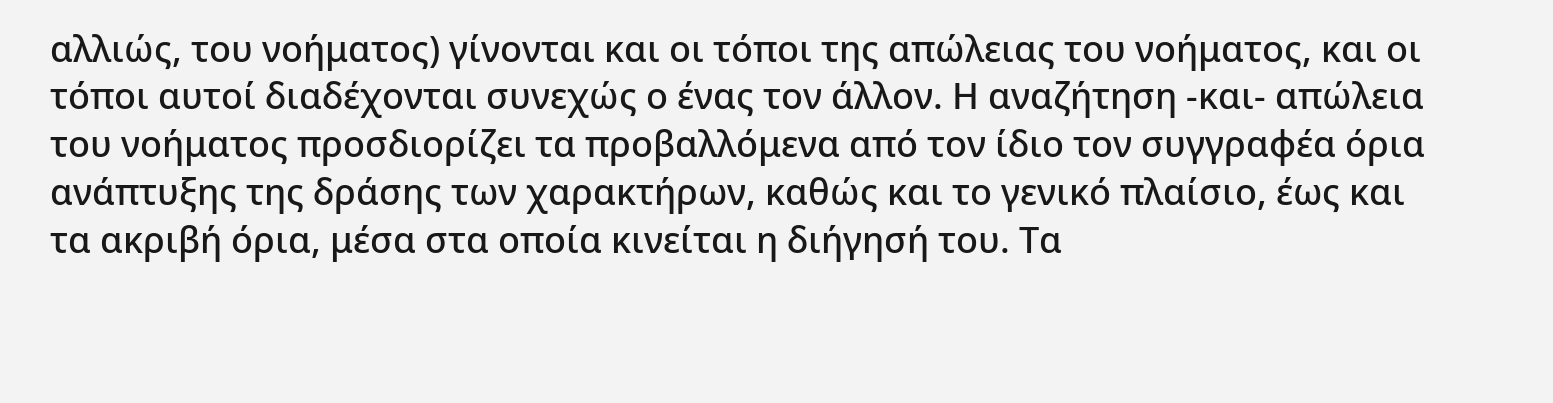αλλιώς, του νοήματος) γίνονται και οι τόποι της απώλειας του νοήματος, και οι τόποι αυτοί διαδέχονται συνεχώς ο ένας τον άλλον. Η αναζήτηση -και- απώλεια του νοήματος προσδιορίζει τα προβαλλόμενα από τον ίδιο τον συγγραφέα όρια ανάπτυξης της δράσης των χαρακτήρων, καθώς και το γενικό πλαίσιο, έως και τα ακριβή όρια, μέσα στα οποία κινείται η διήγησή του. Τα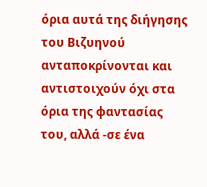όρια αυτά της διήγησης του Βιζυηνού ανταποκρίνονται και αντιστοιχούν όχι στα όρια της φαντασίας του, αλλά -σε ένα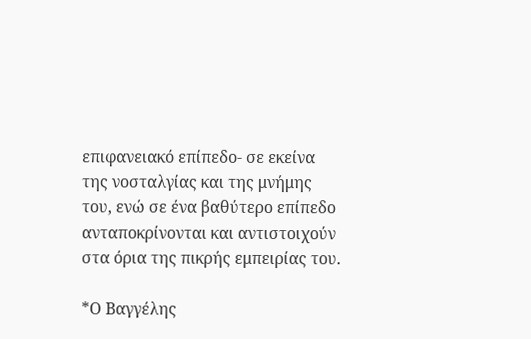επιφανειακό επίπεδο- σε εκείνα της νοσταλγίας και της μνήμης του, ενώ σε ένα βαθύτερο επίπεδο ανταποκρίνονται και αντιστοιχούν στα όρια της πικρής εμπειρίας του.

*Ο Βαγγέλης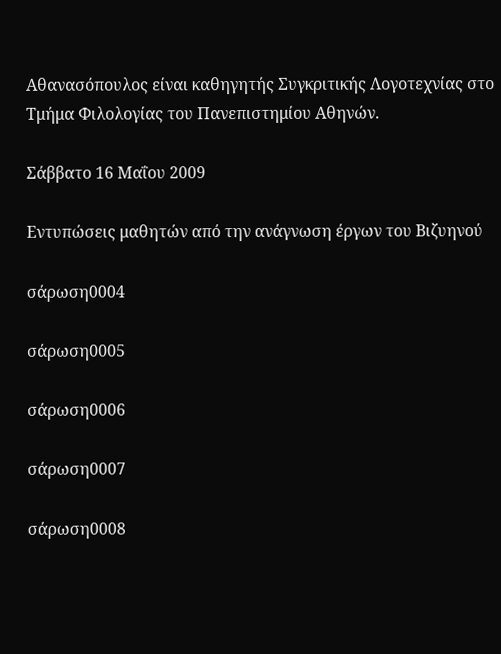Αθανασόπουλος είναι καθηγητής Συγκριτικής Λογοτεχνίας στο Τμήμα Φιλολογίας του Πανεπιστημίου Αθηνών.

Σάββατο 16 Μαΐου 2009

Εντυπώσεις μαθητών από την ανάγνωση έργων του Βιζυηνού

σάρωση0004

σάρωση0005

σάρωση0006

σάρωση0007

σάρωση0008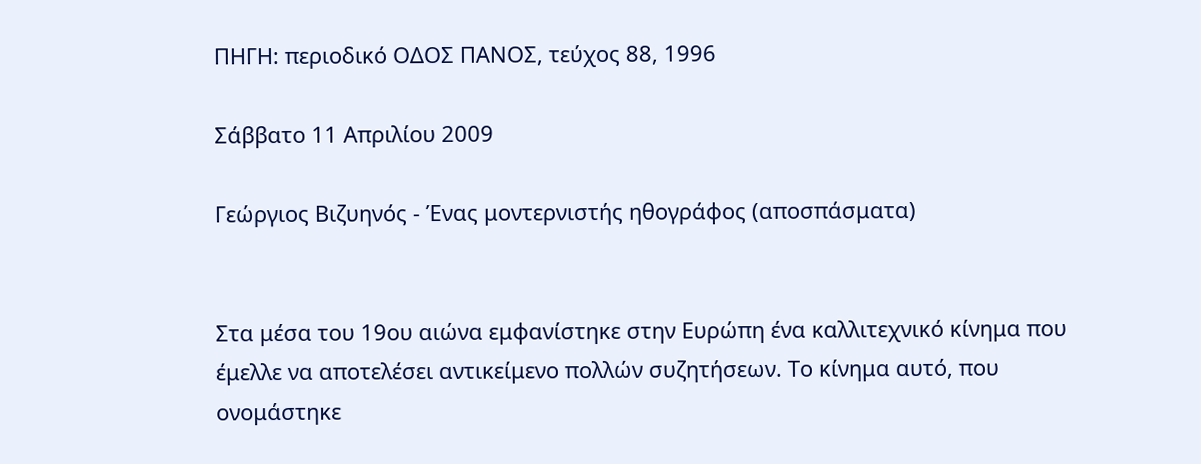ΠΗΓΗ: περιοδικό ΟΔΟΣ ΠΑΝΟΣ, τεύχος 88, 1996

Σάββατο 11 Απριλίου 2009

Γεώργιος Βιζυηνός - Ένας μοντερνιστής ηθογράφος (αποσπάσματα)


Στα μέσα του 19ου αιώνα εμφανίστηκε στην Ευρώπη ένα καλλιτεχνικό κίνημα που έμελλε να αποτελέσει αντικείμενο πολλών συζητήσεων. Το κίνημα αυτό, που ονομάστηκε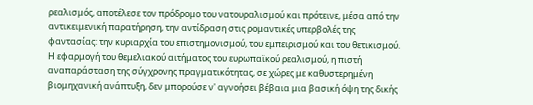ρεαλισμός, αποτέλεσε τον πρόδρομο του νατουραλισμού και πρότεινε, μέσα από την αντικειμενική παρατήρηση, την αντίδραση στις ρομαντικές υπερβολές της φαντασίας: την κυριαρχία του επιστημονισμού, του εμπειρισμού και του θετικισμού. Η εφαρμογή του θεμελιακού αιτήματος του ευρωπαϊκού ρεαλισμού, η πιστή αναπαράσταση της σύγχρονης πραγματικότητας, σε χώρες με καθυστερημένη βιομηχανική ανάπτυξη, δεν μπορούσε ν' αγνοήσει βέβαια μια βασική όψη της δικής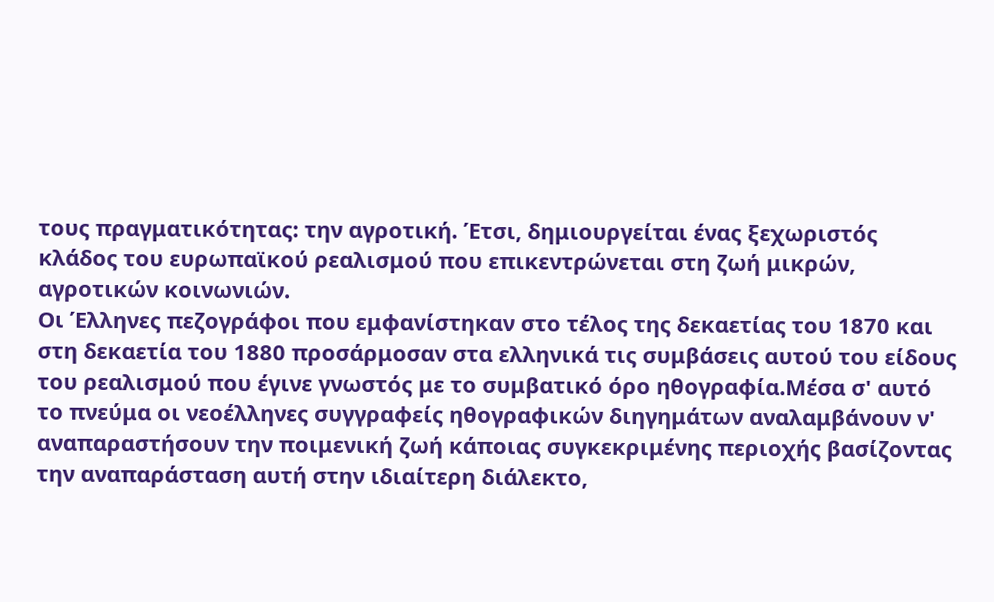τους πραγματικότητας: την αγροτική. Έτσι, δημιουργείται ένας ξεχωριστός κλάδος του ευρωπαϊκού ρεαλισμού που επικεντρώνεται στη ζωή μικρών, αγροτικών κοινωνιών.
Οι Έλληνες πεζογράφοι που εμφανίστηκαν στο τέλος της δεκαετίας του 1870 και στη δεκαετία του 1880 προσάρμοσαν στα ελληνικά τις συμβάσεις αυτού του είδους του ρεαλισμού που έγινε γνωστός με το συμβατικό όρο ηθογραφία.Μέσα σ' αυτό το πνεύμα οι νεοέλληνες συγγραφείς ηθογραφικών διηγημάτων αναλαμβάνουν ν' αναπαραστήσουν την ποιμενική ζωή κάποιας συγκεκριμένης περιοχής βασίζοντας την αναπαράσταση αυτή στην ιδιαίτερη διάλεκτο,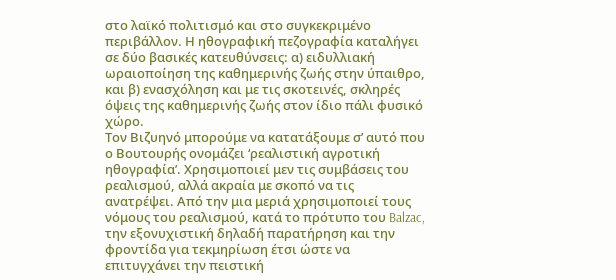στο λαϊκό πολιτισμό και στο συγκεκριμένο περιβάλλον. Η ηθογραφική πεζογραφία καταλήγει σε δύο βασικές κατευθύνσεις: α) ειδυλλιακή ωραιοποίηση της καθημερινής ζωής στην ύπαιθρο, και β) ενασχόληση και με τις σκοτεινές, σκληρές όψεις της καθημερινής ζωής στον ίδιο πάλι φυσικό χώρο.
Τον Βιζυηνό μπορούμε να κατατάξουμε σ’ αυτό που ο Βουτουρής ονομάζει ‘ρεαλιστική αγροτική ηθογραφία’. Χρησιμοποιεί μεν τις συμβάσεις του ρεαλισμού, αλλά ακραία με σκοπό να τις ανατρέψει. Από την μια μεριά χρησιμοποιεί τους νόμους του ρεαλισμού, κατά το πρότυπο του Balzac, την εξονυχιστική δηλαδή παρατήρηση και την φροντίδα για τεκμηρίωση έτσι ώστε να επιτυγχάνει την πειστική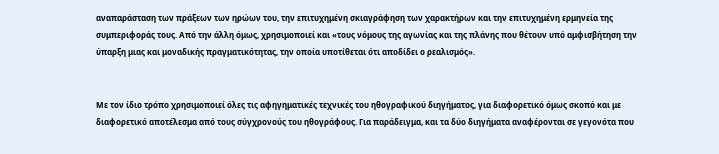αναπαράσταση των πράξεων των ηρώων του, την επιτυχημένη σκιαγράφηση των χαρακτήρων και την επιτυχημένη ερμηνεία της συμπεριφοράς τους. Από την άλλη όμως, χρησιμοποιεί και «τους νόμους της αγωνίας και της πλάνης που θέτουν υπό αμφισβήτηση την ύπαρξη μιας και μοναδικής πραγματικότητας, την οποία υποτίθεται ότι αποδίδει ο ρεαλισμός».


Με τον ίδιο τρόπο χρησιμοποιεί όλες τις αφηγηματικές τεχνικές του ηθογραφικού διηγήματος, για διαφορετικό όμως σκοπό και με διαφορετικό αποτέλεσμα από τους σύγχρονούς του ηθογράφους. Για παράδειγμα, και τα δύο διηγήματα αναφέρονται σε γεγονότα που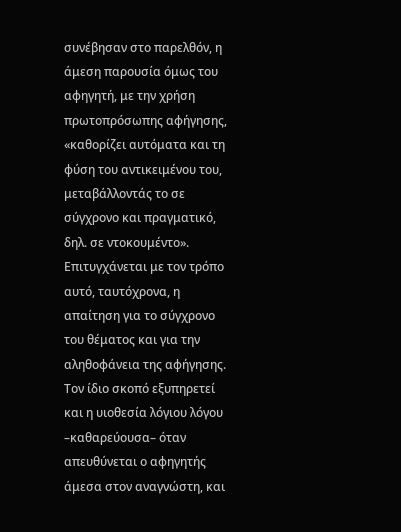συνέβησαν στο παρελθόν, η άμεση παρουσία όμως του αφηγητή, με την χρήση πρωτοπρόσωπης αφήγησης, «καθορίζει αυτόματα και τη φύση του αντικειμένου του, μεταβάλλοντάς το σε σύγχρονο και πραγματικό, δηλ. σε ντοκουμέντο». Επιτυγχάνεται με τον τρόπο αυτό, ταυτόχρονα, η απαίτηση για το σύγχρονο του θέματος και για την αληθοφάνεια της αφήγησης. Τον ίδιο σκοπό εξυπηρετεί και η υιοθεσία λόγιου λόγου –καθαρεύουσα– όταν απευθύνεται ο αφηγητής άμεσα στον αναγνώστη, και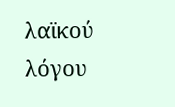λαϊκού λόγου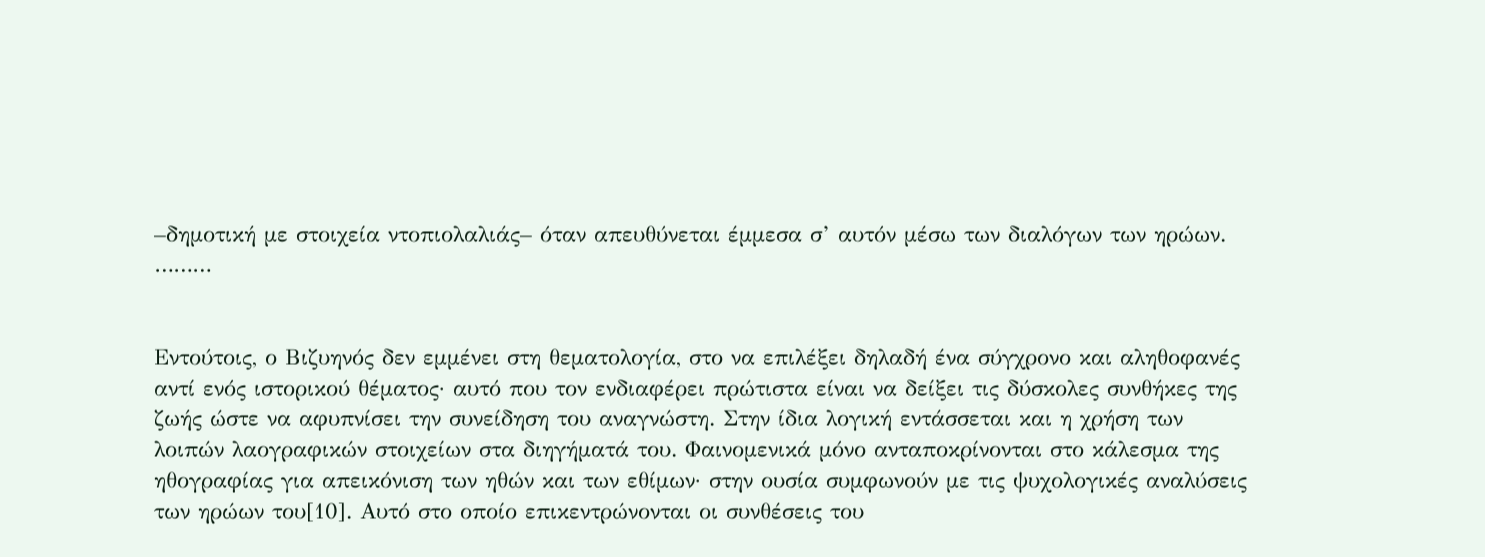–δημοτική με στοιχεία ντοπιολαλιάς– όταν απευθύνεται έμμεσα σ’ αυτόν μέσω των διαλόγων των ηρώων. ………


Εντούτοις, ο Βιζυηνός δεν εμμένει στη θεματολογία, στο να επιλέξει δηλαδή ένα σύγχρονο και αληθοφανές αντί ενός ιστορικού θέματος· αυτό που τον ενδιαφέρει πρώτιστα είναι να δείξει τις δύσκολες συνθήκες της ζωής ώστε να αφυπνίσει την συνείδηση του αναγνώστη. Στην ίδια λογική εντάσσεται και η χρήση των λοιπών λαογραφικών στοιχείων στα διηγήματά του. Φαινομενικά μόνο ανταποκρίνονται στο κάλεσμα της ηθογραφίας για απεικόνιση των ηθών και των εθίμων· στην ουσία συμφωνούν με τις ψυχολογικές αναλύσεις των ηρώων του[10]. Αυτό στο οποίο επικεντρώνονται οι συνθέσεις του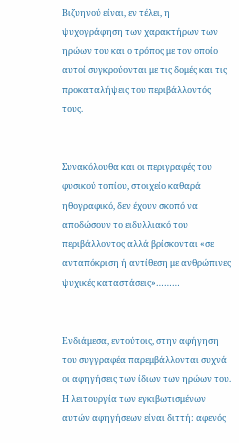Βιζυηνού είναι, εν τέλει, η ψυχογράφηση των χαρακτήρων των ηρώων του και ο τρόπος με τον οποίο αυτοί συγκρούονται με τις δομές και τις προκαταλήψεις του περιβάλλοντός τους.


Συνακόλουθα και οι περιγραφές του φυσικού τοπίου, στοιχείο καθαρά ηθογραφικό, δεν έχουν σκοπό να αποδώσουν το ειδυλλιακό του περιβάλλοντος αλλά βρίσκονται «σε ανταπόκριση ή αντίθεση με ανθρώπινες ψυχικές καταστάσεις»………


Ενδιάμεσα, εντούτοις, στην αφήγηση του συγγραφέα παρεμβάλλονται συχνά οι αφηγήσεις των ίδιων των ηρώων του. Η λειτουργία των εγκιβωτισμένων αυτών αφηγήσεων είναι διττή: αφενός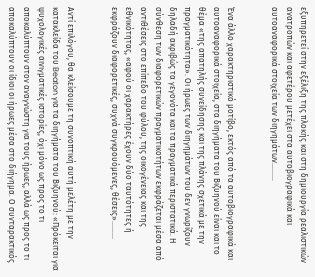εξυπηρετεί στην εξέλιξη της πλοκής και στη δημιουργία ρεαλιστικών ανατροπών και αφετέρου μετέχει στα αυτοβιογραφικά και αυτοαναφορικά στοιχεία των διηγημάτων………


Ένα άλλο χαρακτηριστικό μοτίβο, εκτός από τα αυτοβιογραφικά και αυτοαναφορικά στοιχεία, στα διηγήματα του Βιζυηνού είναι και το θέμα «της απατηλής συνείδησης και της πλάνης σχετικά με την πραγματικότητα». Οι ήρωες των διηγημάτων του δεν γνωρίζουν δηλαδή ακριβώς τα γεγονότα και τα πραγματικά περιστατικά. Η σύνθεση των διαφορετικών πραγματικοτήτων εκφράζεται μέσα από αντιθέσεις στο επίπεδο του φύλου, της οικογένειας και της εθνικότητας, «αφού οι χαρακτήρες έχουν δύο ταυτότητες ή εκφράζουν διαφορετικές, συχνά συγκρουόμενες, θέσεις»………


Αντί επιλόγου, θα κλείσουμε τη συνοπτική αυτή μελέτη με την κατακλείδα του Beaton για τα διηγήματα του Βιζυηνού: «Πρόκειται για ψυχολογικές αινιγματικές ιστορίες, όχι μόνο ως προς το τι αποκαλύπτουν στον αναγνώστη για τους ήρωες, αλλά ως προς το τι αποκαλύπτουν οι ίδιοι οι ήρωες μέσα στο διήγημα. Ο συνταρακτικός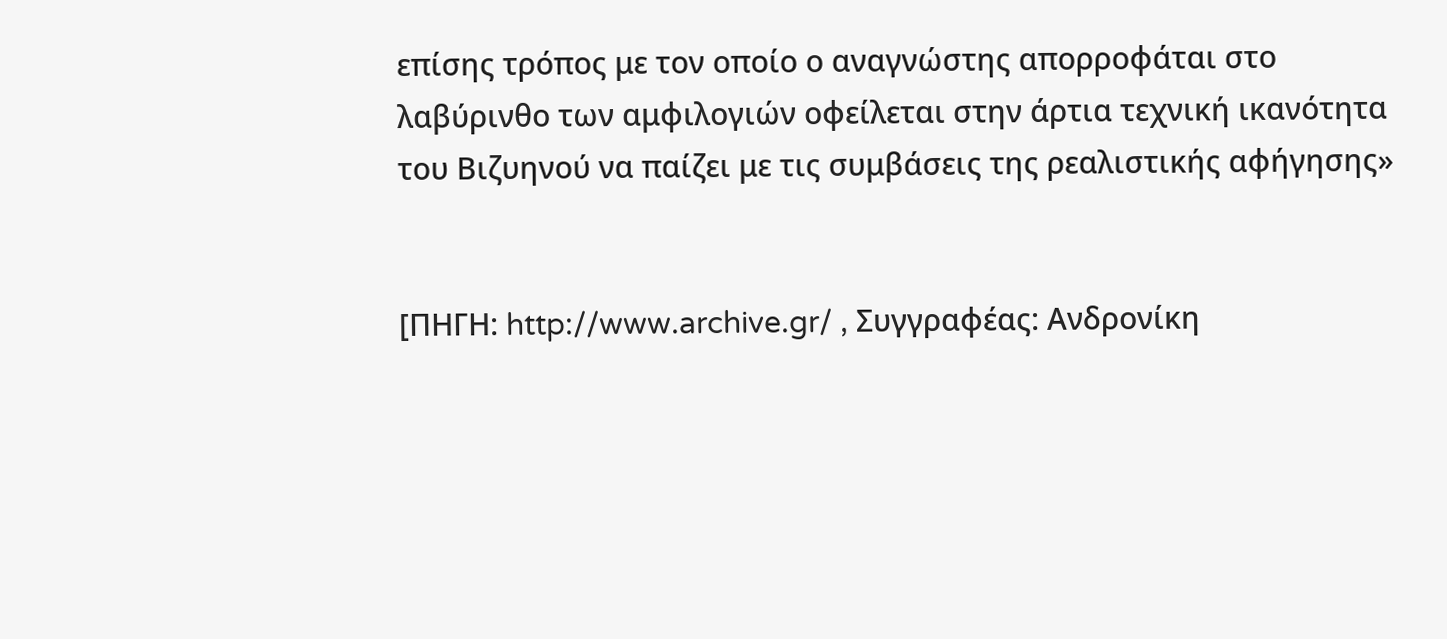επίσης τρόπος με τον οποίο ο αναγνώστης απορροφάται στο λαβύρινθο των αμφιλογιών οφείλεται στην άρτια τεχνική ικανότητα του Βιζυηνού να παίζει με τις συμβάσεις της ρεαλιστικής αφήγησης»


[ΠΗΓΗ: http://www.archive.gr/ , Συγγραφέας: Ανδρονίκη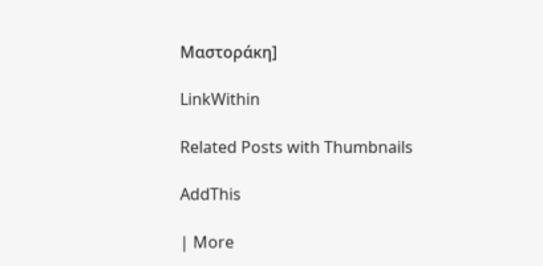Μαστοράκη]

LinkWithin

Related Posts with Thumbnails

AddThis

| More